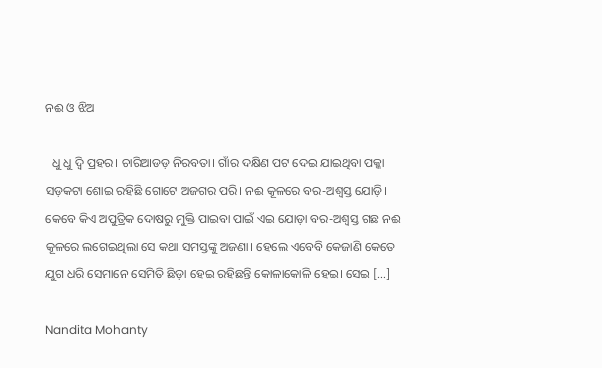ନଈ ଓ ଝିଅ

  ଧୁ ଧୁ ଦ୍ଵି ପ୍ରହର। ଚାରିଆଡଡ଼ ନିରବତା। ଗାଁର ଦକ୍ଷିଣ ପଟ ଦେଇ ଯାଇଥିବା ପକ୍କା ସଡ଼କଟା ଶୋଇ ରହିଛି ଗୋଟେ ଅଜଗର ପରି। ନଈ କୂଳରେ ବର-ଅଶ୍ଵସ୍ତ ଯୋଡ଼ି। କେବେ କିଏ ଅପୁତ୍ରିକ ଦୋଷରୁ ମୁକ୍ତି ପାଇବା ପାଇଁ ଏଇ ଯୋଡ଼ା ବର-ଅଶ୍ଵସ୍ତ ଗଛ ନଈ କୂଳରେ ଲଗେଇଥିଲା ସେ କଥା ସମସ୍ତଙ୍କୁ ଅଜଣା। ହେଲେ ଏବେବି କେଜାଣି କେତେ ଯୁଗ ଧରି ସେମାନେ ସେମିତି ଛିଡ଼ା ହେଇ ରହିଛନ୍ତି କୋଳାକୋଳି ହେଇ। ସେଇ […]

Nandita Mohanty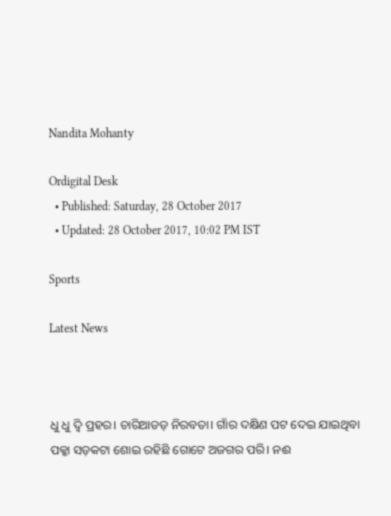Nandita Mohanty

Ordigital Desk
  • Published: Saturday, 28 October 2017
  • Updated: 28 October 2017, 10:02 PM IST

Sports

Latest News



ଧୁ ଧୁ ଦ୍ଵି ପ୍ରହର। ଚାରିଆଡଡ଼ ନିରବତା। ଗାଁର ଦକ୍ଷିଣ ପଟ ଦେଇ ଯାଇଥିବା ପକ୍କା ସଡ଼କଟା ଶୋଇ ରହିଛି ଗୋଟେ ଅଜଗର ପରି। ନଈ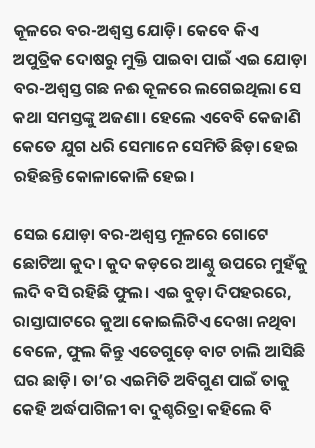କୂଳରେ ବର-ଅଶ୍ଵସ୍ତ ଯୋଡ଼ି। କେବେ କିଏ ଅପୁତ୍ରିକ ଦୋଷରୁ ମୁକ୍ତି ପାଇବା ପାଇଁ ଏଇ ଯୋଡ଼ା ବର-ଅଶ୍ଵସ୍ତ ଗଛ ନଈ କୂଳରେ ଲଗେଇଥିଲା ସେ କଥା ସମସ୍ତଙ୍କୁ ଅଜଣା। ହେଲେ ଏବେବି କେଜାଣି କେତେ ଯୁଗ ଧରି ସେମାନେ ସେମିତି ଛିଡ଼ା ହେଇ ରହିଛନ୍ତି କୋଳାକୋଳି ହେଇ।

ସେଇ ଯୋଡ଼ା ବର-ଅଶ୍ଵସ୍ତ ମୂଳରେ ଗୋଟେ ଛୋଟିଆ କୁଦ। କୁଦ କଡ଼ରେ ଆଣ୍ଠୁ ଉପରେ ମୁହଁକୁ ଲଦି ବସି ରହିଛି ଫୁଲ। ଏଇ ବୁଡ଼ା ଦିପହରରେ, ରାସ୍ତାଘାଟରେ କୁଆ କୋଇଲିଟିଏ ଦେଖା ନଥିବା ବେଳେ, ଫୁଲ କିନ୍ତୁ ଏତେଗୁଡ଼େ ବାଟ ଚାଲି ଆସିଛି ଘର ଛାଡ଼ି। ତା’ର ଏଇମିତି ଅବିଗୁଣ ପାଇଁ ତାକୁ କେହି ଅର୍ଦ୍ଧପାଗିଳୀ ବା ଦୁଶ୍ଚରିତ୍ରା କହିଲେ ବି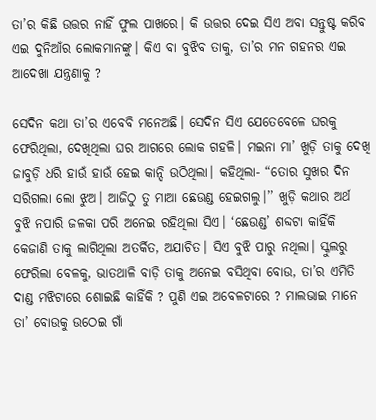ତା’ର କିଛି ଉତ୍ତର ନାହିଁ ଫୁଲ ପାଖରେ। କି ଉତ୍ତର ଦେଇ ସିଏ ଅବା ସନ୍ତୁଷ୍ଟ କରିବ ଏଇ ଦୁନିଆଁର ଲୋକମାନଙ୍କୁ। କିଏ ବା ବୁଝିବ ତାକୁ, ତା’ର ମନ ଗହନର ଏଇ ଆଦେଖା ଯନ୍ତ୍ରଣାକୁ ?

ସେଦିନ କଥା ତା’ର ଏବେବି ମନେଅଛି। ସେଦିନ ସିଏ ଯେତେବେଳେ ଘରକୁ ଫେରିଥିଲା, ଦେଖିଥିଲା ଘର ଆଗରେ ଲୋକ ଗହଳି। ମଇନା ମା’ ଖୁଡ଼ି ତାକୁ ଦେଖି ଜାବୁଡ଼ି ଧରି ହାଉଁ ହାଉଁ ହେଇ କାନ୍ଦି ଉଠିଥିଲା। କହିଥିଲା- “ତୋର ସୁଖର ଦିନ ସରିଗଲା ଲୋ ଝୁଅ। ଆଜିଠୁ ତୁ ମାଆ ଛେଉଣ୍ଡ ହେଇଗଲୁ।’’ ଖୁଡ଼ି କଥାର ଅର୍ଥ ବୁଝି ନପାରି ଜଳକା ପରି ଅନେଇ ରହିଥିଲା ସିଏ। ‘ଛେଉଣ୍ଡ’ ଶବ୍ଦଟା କାହିଁକି କେଜାଣି ତାକୁ ଲାଗିଥିଲା ଅତର୍କିତ, ଅଯାଚିତ। ସିଏ ବୁଝି ପାରୁ ନଥିଲା। ସ୍କୁଲରୁ ଫେରିଲା ବେଳକୁ, ଭାତଥାଳି ବାଡ଼ି ତାକୁ ଅନେଇ ବସିଥିବା ବୋଉ, ତା’ର ଏମିତି ଦାଣ୍ଡ ମଝିଟାରେ ଶୋଇଛି କାହିଁକି ? ପୁଣି ଏଇ ଅବେଳଟାରେ ? ମାଲଭାଇ ମାନେ ତା’ ବୋଉକୁ ଉଠେଇ ଗାଁ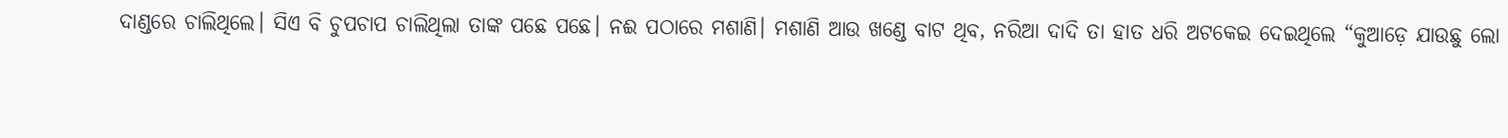ଦାଣ୍ଡରେ ଚାଲିଥିଲେ। ସିଏ ବି ଚୁପଚାପ ଚାଲିଥିଲା ତାଙ୍କ ପଛେ ପଛେ। ନଈ ପଠାରେ ମଶାଣି। ମଶାଣି ଆଉ ଖଣ୍ଡେ ବାଟ ଥିବ, ନରିଆ ଦାଦି ତା ହାତ ଧରି ଅଟକେଇ ଦେଇଥିଲେ “କୁଆଡ଼େ ଯାଉଛୁ ଲୋ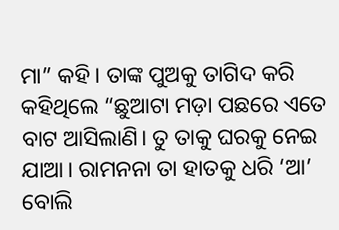ମା” କହି। ତାଙ୍କ ପୁଅକୁ ତାଗିଦ କରି କହିଥିଲେ “ଛୁଆଟା ମଡ଼ା ପଛରେ ଏତେ ବାଟ ଆସିଲାଣି। ତୁ ତାକୁ ଘରକୁ ନେଇ ଯାଆ। ରାମନନା ତା ହାତକୁ ଧରି ‘ଆ’ ବୋଲି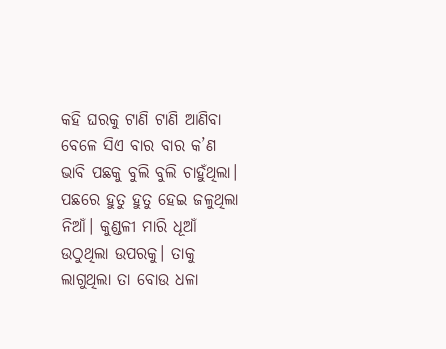କହି ଘରକୁ ଟାଣି ଟାଣି ଆଣିବା ବେଳେ ସିଏ ବାର ବାର କ’ଣ ଭାବି ପଛକୁ ବୁଲି ବୁଲି ଚାହୁଁଥିଲା। ପଛରେ ହୁତୁ ହୁତୁ ହେଇ ଜଳୁଥିଲା ନିଆଁ। କୁଣ୍ଡଳୀ ମାରି ଧୂଆଁ ଉଠୁଥିଲା ଉପରକୁ। ତାକୁ ଲାଗୁଥିଲା ତା ବୋଉ ଧଳା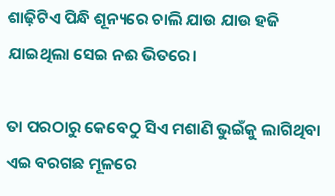ଶାଢ଼ିଟିଏ ପିନ୍ଧି ଶୂନ୍ୟରେ ଚାଲି ଯାଉ ଯାଉ ହଜି ଯାଇଥିଲା ସେଇ ନଈ ଭିତରେ।

ତା ପରଠାରୁ କେବେଠୁ ସିଏ ମଶାଣି ଭୁଇଁକୁ ଲାଗିଥିବା ଏଇ ବରଗଛ ମୂଳରେ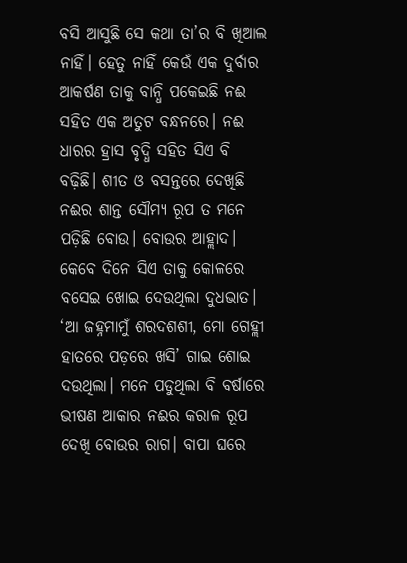ବସି ଆସୁଛି ସେ କଥା ତା’ର ବି ଖିଆଲ ନାହିଁ। ହେତୁ ନାହିଁ କେଉଁ ଏକ ଦୁର୍ବାର ଆକର୍ଷଣ ତାକୁ ବାନ୍ଧି ପକେଇଛି ନଈ ସହିତ ଏକ ଅତୁଟ ବନ୍ଧନରେ। ନଈ ଧାରର ହ୍ରାସ ବୃଦ୍ଧି ସହିତ ସିଏ ବି ବଢ଼ିଛି। ଶୀତ ଓ ବସନ୍ତରେ ଦେଖିଛି ନଈର ଶାନ୍ତ ସୌମ୍ୟ ରୂପ ତ ମନେ ପଡ଼ିଛି ବୋଉ। ବୋଉର ଆହ୍ଲାଦ। କେବେ ଦିନେ ସିଏ ତାକୁ କୋଳରେ ବସେଇ ଖୋଇ ଦେଉଥିଲା ଦୁଧଭାତ। ‘ଆ ଜହ୍ନମାମୁଁ ଶରଦଶଶୀ, ମୋ ଗେହ୍ଲୀ ହାତରେ ପଡ଼ରେ ଖସି’ ଗାଇ ଶୋଇ ଦଉଥିଲା। ମନେ ପଡୁଥିଲା ବି ବର୍ଷାରେ ଭୀଷଣ ଆକାର ନଈର କରାଳ ରୂପ ଦେଖି ବୋଉର ରାଗ। ବାପା ଘରେ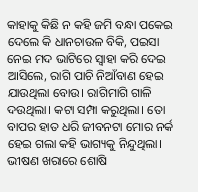କାହାକୁ କିଛି ନ କହି ଜମି ବନ୍ଧା ପକେଇ ଦେଲେ କି ଧାନଚାଉଳ ବିକି, ପଇସା ନେଇ ମଦ ଭାଟିରେ ସ୍ଵାହା କରି ଦେଇ ଆସିଲେ, ରାଗି ପାଚି ନିଆଁବାଣ ହେଇ ଯାଉଥିଲା ବୋଉ। ରାଗିମାଗି ଗାଳି ଦଉଥିଲା। କଟା ସମ୍ପା କରୁଥିଲା। ତୋ ବାପର ହାତ ଧରି ଜୀବନଟା ମୋର ନର୍କ ହେଇ ଗଲା କହି ଭାଗ୍ୟକୁ ନିନ୍ଦୁଥିଲା। ଭୀଷଣ ଖରାରେ ଶୋଷି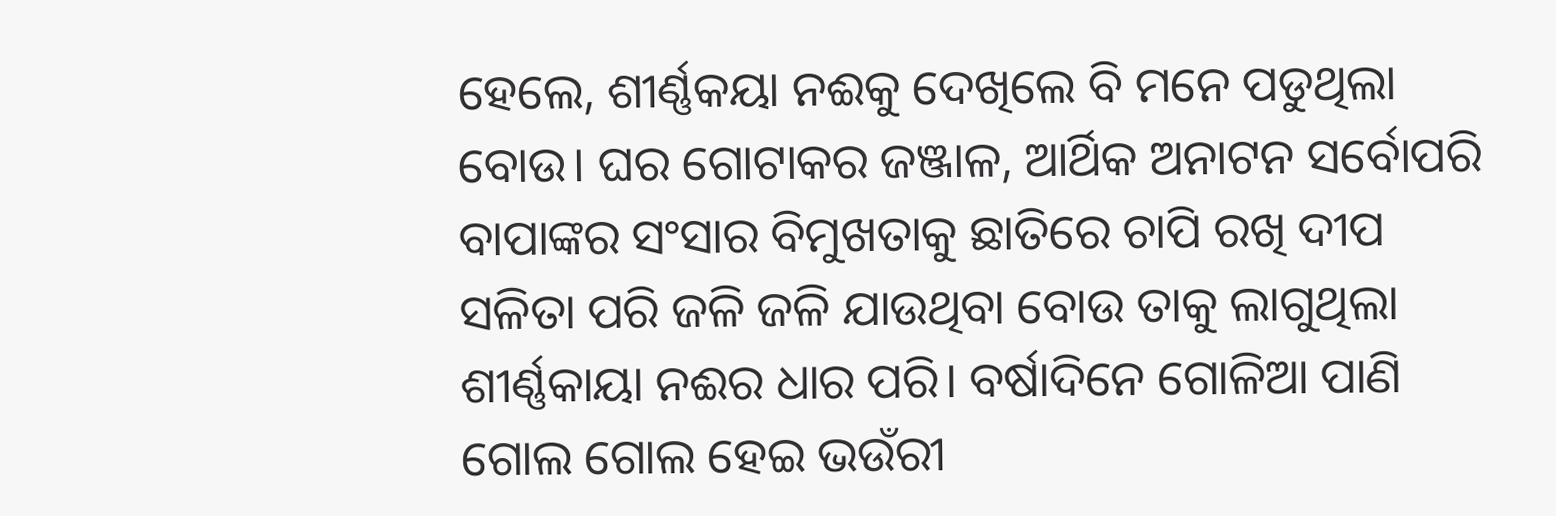ହେଲେ, ଶୀର୍ଣ୍ଣକୟା ନଈକୁ ଦେଖିଲେ ବି ମନେ ପଡୁଥିଲା ବୋଉ। ଘର ଗୋଟାକର ଜଞ୍ଜାଳ, ଆର୍ଥିକ ଅନାଟନ ସର୍ବୋପରି ବାପାଙ୍କର ସଂସାର ବିମୁଖତାକୁ ଛାତିରେ ଚାପି ରଖି ଦୀପ ସଳିତା ପରି ଜଳି ଜଳି ଯାଉଥିବା ବୋଉ ତାକୁ ଲାଗୁଥିଲା ଶୀର୍ଣ୍ଣକାୟା ନଈର ଧାର ପରି। ବର୍ଷାଦିନେ ଗୋଳିଆ ପାଣି ଗୋଲ ଗୋଲ ହେଇ ଭଉଁରୀ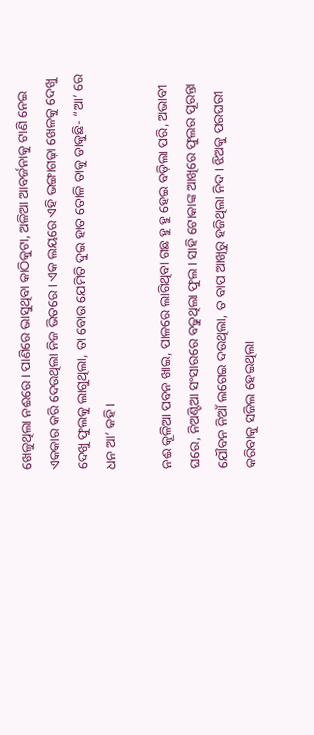ଖେଳୁଥିଲା ନଈରେ। ପାଣିରେ ଭାସୁଥିବା କାଠିକୁଟା, ଅଳିଆ ଆବର୍ଜନାକୁ ଟାଣି ନେଇ ଏକକାର କରି ଦେଉଥିଲା ନିଜ ଭିତରେ। ଏକ ଲୟରେ ଏହି ଭଙ୍ଗାଗଢ଼ା ଖେଳକୁ ଦେଖୁ ଦେଖୁ ଫୁଲକୁ ଲାଗୁଥିଲା, ତା ବୋଉ ଯେମିତି ଦୁଇ ହାତ ତୋଳି ତାକୁ ଡାକୁଛି- “ଆ’ ରେ ଧନ ଆ’ କହି।

ନଈ କୂଳିଆ ପବନ ଖାଇ, ପାଳରେ ଲାଗିଥିବା ଗଛ ହୁ ହୁ ହେଇ ବଡ଼ିଲା ପରି, ଅଭାବୀ ଘରେ, ନିଅଣ୍ଟିଆ ସଂସାରରେ ବଢୁଥିଲା ଫୁଲ। ସାହି ଟୋକାଙ୍କ ଆଖିରେ ଫୁଲର ପୂରନ୍ତା ଯୌବନ ନିଆଁ ଲଗେଇ ଦଉଥିଲା, ତ ବାପ ଆଖିରୁ ହଜିଥିଲା ନିଦ। ଝିଅକୁ ପରଘରୀ କରିବାକୁ ସଜିଲ ହେଇଥିଲା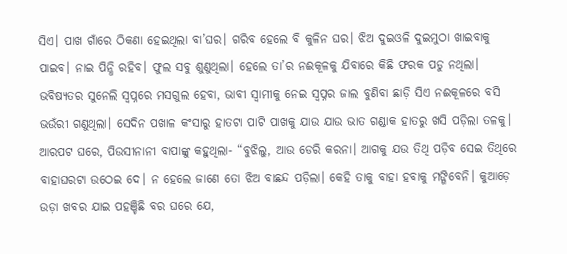ସିଏ। ପାଖ ଗାଁରେ ଠିକଣା ହେଇଥିଲା ବା’ଘର। ଗରିବ ହେଲେ ବି କୁଳିନ ଘର। ଝିଅ ଦୁଇଓଳି ଦୁଇମୁଠା ଖାଇବାକୁ ପାଇବ। ନାଇ ପିନ୍ଧି ରହିବ। ଫୁଲ ସବୁ ଶୁଣୁଥିଲା। ହେଲେ ତା’ର ନଈକୂଳକୁ ଯିବାରେ କିଛି ଫରକ ପଡୁ ନଥିଲା। ଭବିଷ୍ୟତର ସୁନେଲି ସ୍ଵପ୍ନରେ ମସଗୁଲ ହେବା, ଭାବୀ ସ୍ଵାମୀକୁ ନେଇ ସ୍ଵପ୍ନର ଜାଲ ବୁଣିବା ଛାଡ଼ି ସିଏ ନଈକୂଳରେ ବସି ଭଉଁରୀ ଗଣୁଥିଲା। ସେଦିନ ପଖାଳ କଂସାରୁ ହାତଟା ପାଟି ପାଖକୁ ଯାଉ ଯାଉ ଭାତ ଗଣ୍ଡାକ ହାତରୁ ଖସି ପଡ଼ିଲା ତଳକୁ। ଆରପଟ ଘରେ, ପିଉସୀନାନୀ ବାପାଙ୍କୁ କହୁଥିଲା- “ବୁଝିଲୁ, ଆଉ ଡେରି କରନା। ଆଗକୁ ଯଉ ତିଥି ପଡ଼ିବ ସେଇ ତିଥିରେ ବାହାଘରଟା ଉଠେଇ ଦେ। ନ ହେଲେ ଜାଣେ ତୋ ଝିଅ ବାଛନ୍ଦ ପଡ଼ିଲା। କେହି ତାକୁ ବାହା ହବାକୁ ମଙ୍ଗିବେନି। କୁଆଡ଼େ ଉଡ଼ା ଖବର ଯାଇ ପହଞ୍ଚିଛି ବର ଘରେ ଯେ,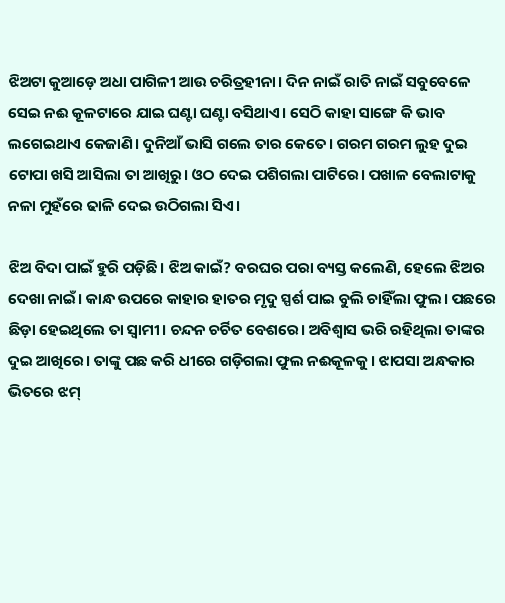ଝିଅଟା କୁଆଡ଼େ ଅଧା ପାଗିଳୀ ଆଉ ଚରିତ୍ରହୀନା। ଦିନ ନାଇଁ ରାତି ନାଇଁ ସବୁବେଳେ ସେଇ ନଈ କୂଳଟାରେ ଯାଇ ଘଣ୍ଟା ଘଣ୍ଟା ବସିଥାଏ। ସେଠି କାହା ସାଙ୍ଗେ କି ଭାବ ଲଗେଇଥାଏ କେଜାଣି। ଦୁନିଆଁ ଭାସି ଗଲେ ତାର କେତେ। ଗରମ ଗରମ ଲୁହ ଦୁଇ ଟୋପା ଖସି ଆସିଲା ତା ଆଖିରୁ। ଓଠ ଦେଇ ପଶିଗଲା ପାଟିରେ। ପଖାଳ ବେଲାଟାକୁ ନଳା ମୁହଁରେ ଢାଳି ଦେଇ ଉଠିଗଲା ସିଏ।

ଝିଅ ବିଦା ପାଇଁ ହୁରି ପଡ଼ିଛି। ଝିଅ କାଇଁ? ବରଘର ପରା ବ୍ୟସ୍ତ କଲେଣି, ହେଲେ ଝିଅର ଦେଖା ନାଇଁ। କାନ୍ଧ ଉପରେ କାହାର ହାତର ମୃଦୁ ସ୍ପର୍ଶ ପାଇ ବୁଲି ଚାହିଁଲା ଫୁଲ। ପଛରେ ଛିଡ଼ା ହେଇଥିଲେ ତା ସ୍ଵାମୀ। ଚନ୍ଦନ ଚର୍ଚିତ ବେଶରେ। ଅବିଶ୍ଵାସ ଭରି ରହିଥିଲା ତାଙ୍କର ଦୁଇ ଆଖିରେ। ତାଙ୍କୁ ପଛ କରି ଧୀରେ ଗଡ଼ିଗଲା ଫୁଲ ନଈକୂଳକୁ। ଝାପସା ଅନ୍ଧକାର ଭିତରେ ଝମ୍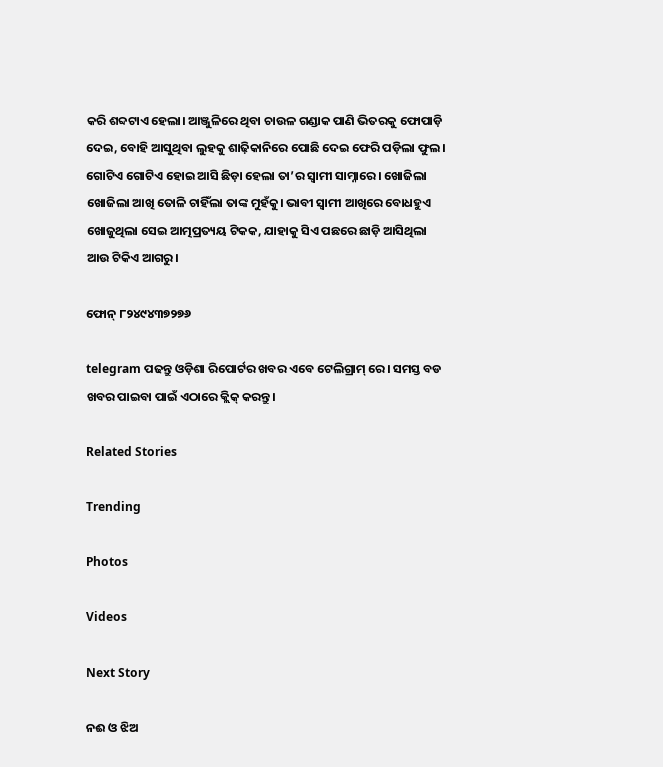କରି ଶବ୍ଦଟାଏ ହେଲା। ଆଞ୍ଜୁଳିରେ ଥିବା ଚାଉଳ ଗଣ୍ଡାକ ପାଣି ଭିତରକୁ ଫୋପାଡ଼ି ଦେଇ, ବୋହି ଆସୁଥିବା ଲୁହକୁ ଶାଢ଼ିକାନିରେ ପୋଛି ଦେଇ ଫେରି ପଡ଼ିଲା ଫୁଲ। ଗୋଟିଏ ଗୋଟିଏ ହୋଇ ଆସି ଛିଡ଼ା ହେଲା ତା’ର ସ୍ଵାମୀ ସାମ୍ନାରେ। ଖୋଜିଲା ଖୋଜିଲା ଆଖି ତୋଳି ଚାହିଁଲା ତାଙ୍କ ମୁହଁକୁ। ଭାବୀ ସ୍ଵାମୀ ଆଖିରେ ବୋଧହୁଏ ଖୋଜୁଥିଲା ସେଇ ଆତ୍ମପ୍ରତ୍ୟୟ ଟିକକ, ଯାହାକୁ ସିଏ ପଛରେ ଛାଡ଼ି ଆସିଥିଲା ଆଉ ଟିକିଏ ଆଗରୁ।

ଫୋନ୍ ୮୨୪୯୪୩୭୨୭୬

telegram ପଢନ୍ତୁ ଓଡ଼ିଶା ରିପୋର୍ଟର ଖବର ଏବେ ଟେଲିଗ୍ରାମ୍ ରେ। ସମସ୍ତ ବଡ ଖବର ପାଇବା ପାଇଁ ଏଠାରେ କ୍ଲିକ୍ କରନ୍ତୁ।

Related Stories

Trending

Photos

Videos

Next Story

ନଈ ଓ ଝିଅ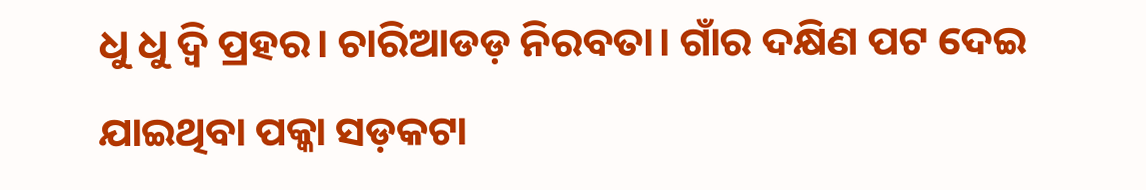ଧୁ ଧୁ ଦ୍ଵି ପ୍ରହର। ଚାରିଆଡଡ଼ ନିରବତା। ଗାଁର ଦକ୍ଷିଣ ପଟ ଦେଇ ଯାଇଥିବା ପକ୍କା ସଡ଼କଟା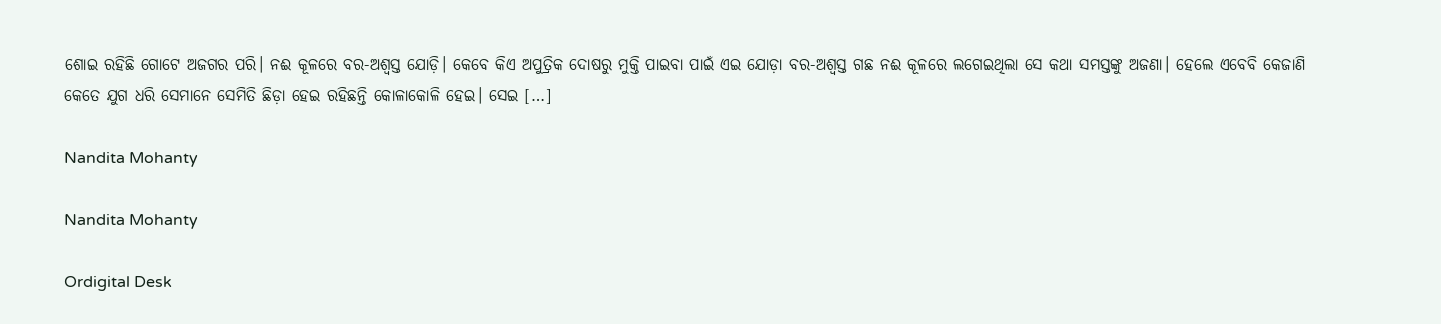ଶୋଇ ରହିଛି ଗୋଟେ ଅଜଗର ପରି। ନଈ କୂଳରେ ବର-ଅଶ୍ଵସ୍ତ ଯୋଡ଼ି। କେବେ କିଏ ଅପୁତ୍ରିକ ଦୋଷରୁ ମୁକ୍ତି ପାଇବା ପାଇଁ ଏଇ ଯୋଡ଼ା ବର-ଅଶ୍ଵସ୍ତ ଗଛ ନଈ କୂଳରେ ଲଗେଇଥିଲା ସେ କଥା ସମସ୍ତଙ୍କୁ ଅଜଣା। ହେଲେ ଏବେବି କେଜାଣି କେତେ ଯୁଗ ଧରି ସେମାନେ ସେମିତି ଛିଡ଼ା ହେଇ ରହିଛନ୍ତି କୋଳାକୋଳି ହେଇ। ସେଇ […]

Nandita Mohanty

Nandita Mohanty

Ordigital Desk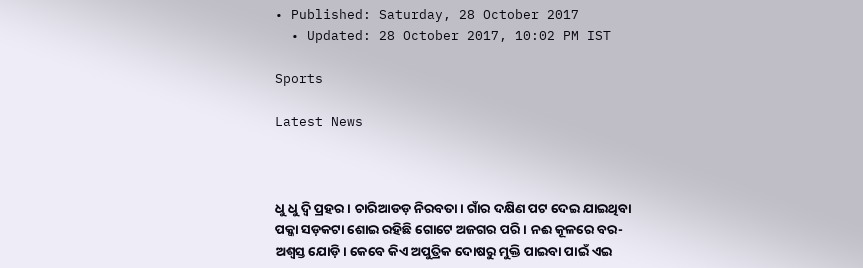• Published: Saturday, 28 October 2017
  • Updated: 28 October 2017, 10:02 PM IST

Sports

Latest News



ଧୁ ଧୁ ଦ୍ଵି ପ୍ରହର। ଚାରିଆଡଡ଼ ନିରବତା। ଗାଁର ଦକ୍ଷିଣ ପଟ ଦେଇ ଯାଇଥିବା ପକ୍କା ସଡ଼କଟା ଶୋଇ ରହିଛି ଗୋଟେ ଅଜଗର ପରି। ନଈ କୂଳରେ ବର-ଅଶ୍ଵସ୍ତ ଯୋଡ଼ି। କେବେ କିଏ ଅପୁତ୍ରିକ ଦୋଷରୁ ମୁକ୍ତି ପାଇବା ପାଇଁ ଏଇ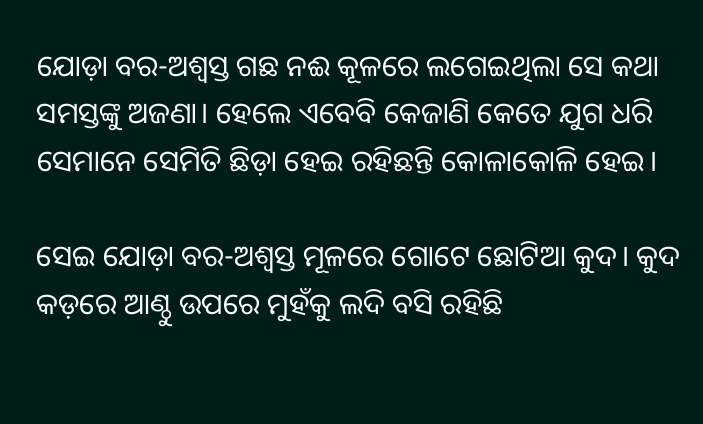ଯୋଡ଼ା ବର-ଅଶ୍ଵସ୍ତ ଗଛ ନଈ କୂଳରେ ଲଗେଇଥିଲା ସେ କଥା ସମସ୍ତଙ୍କୁ ଅଜଣା। ହେଲେ ଏବେବି କେଜାଣି କେତେ ଯୁଗ ଧରି ସେମାନେ ସେମିତି ଛିଡ଼ା ହେଇ ରହିଛନ୍ତି କୋଳାକୋଳି ହେଇ।

ସେଇ ଯୋଡ଼ା ବର-ଅଶ୍ଵସ୍ତ ମୂଳରେ ଗୋଟେ ଛୋଟିଆ କୁଦ। କୁଦ କଡ଼ରେ ଆଣ୍ଠୁ ଉପରେ ମୁହଁକୁ ଲଦି ବସି ରହିଛି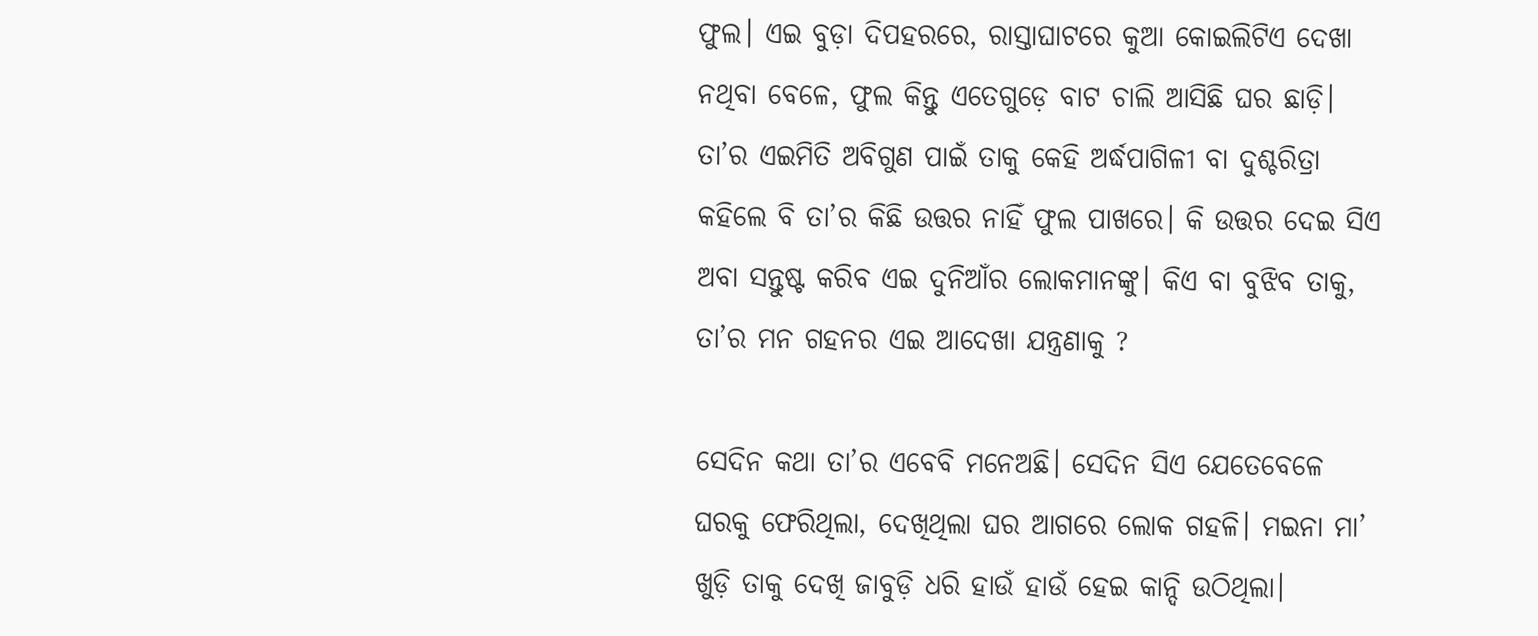ଫୁଲ। ଏଇ ବୁଡ଼ା ଦିପହରରେ, ରାସ୍ତାଘାଟରେ କୁଆ କୋଇଲିଟିଏ ଦେଖା ନଥିବା ବେଳେ, ଫୁଲ କିନ୍ତୁ ଏତେଗୁଡ଼େ ବାଟ ଚାଲି ଆସିଛି ଘର ଛାଡ଼ି। ତା’ର ଏଇମିତି ଅବିଗୁଣ ପାଇଁ ତାକୁ କେହି ଅର୍ଦ୍ଧପାଗିଳୀ ବା ଦୁଶ୍ଚରିତ୍ରା କହିଲେ ବି ତା’ର କିଛି ଉତ୍ତର ନାହିଁ ଫୁଲ ପାଖରେ। କି ଉତ୍ତର ଦେଇ ସିଏ ଅବା ସନ୍ତୁଷ୍ଟ କରିବ ଏଇ ଦୁନିଆଁର ଲୋକମାନଙ୍କୁ। କିଏ ବା ବୁଝିବ ତାକୁ, ତା’ର ମନ ଗହନର ଏଇ ଆଦେଖା ଯନ୍ତ୍ରଣାକୁ ?

ସେଦିନ କଥା ତା’ର ଏବେବି ମନେଅଛି। ସେଦିନ ସିଏ ଯେତେବେଳେ ଘରକୁ ଫେରିଥିଲା, ଦେଖିଥିଲା ଘର ଆଗରେ ଲୋକ ଗହଳି। ମଇନା ମା’ ଖୁଡ଼ି ତାକୁ ଦେଖି ଜାବୁଡ଼ି ଧରି ହାଉଁ ହାଉଁ ହେଇ କାନ୍ଦି ଉଠିଥିଲା।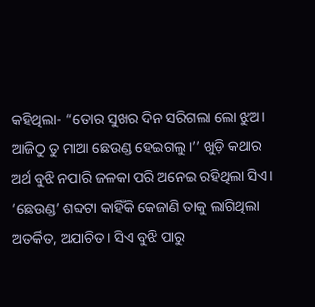କହିଥିଲା- “ତୋର ସୁଖର ଦିନ ସରିଗଲା ଲୋ ଝୁଅ। ଆଜିଠୁ ତୁ ମାଆ ଛେଉଣ୍ଡ ହେଇଗଲୁ।’’ ଖୁଡ଼ି କଥାର ଅର୍ଥ ବୁଝି ନପାରି ଜଳକା ପରି ଅନେଇ ରହିଥିଲା ସିଏ। ‘ଛେଉଣ୍ଡ’ ଶବ୍ଦଟା କାହିଁକି କେଜାଣି ତାକୁ ଲାଗିଥିଲା ଅତର୍କିତ, ଅଯାଚିତ। ସିଏ ବୁଝି ପାରୁ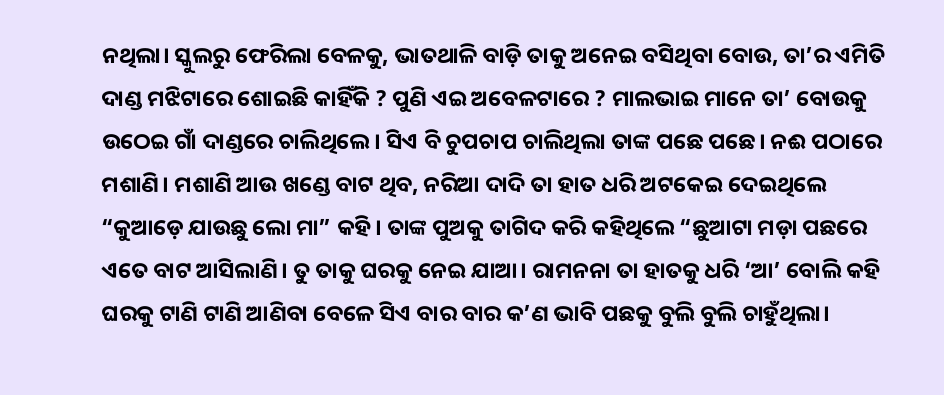ନଥିଲା। ସ୍କୁଲରୁ ଫେରିଲା ବେଳକୁ, ଭାତଥାଳି ବାଡ଼ି ତାକୁ ଅନେଇ ବସିଥିବା ବୋଉ, ତା’ର ଏମିତି ଦାଣ୍ଡ ମଝିଟାରେ ଶୋଇଛି କାହିଁକି ? ପୁଣି ଏଇ ଅବେଳଟାରେ ? ମାଲଭାଇ ମାନେ ତା’ ବୋଉକୁ ଉଠେଇ ଗାଁ ଦାଣ୍ଡରେ ଚାଲିଥିଲେ। ସିଏ ବି ଚୁପଚାପ ଚାଲିଥିଲା ତାଙ୍କ ପଛେ ପଛେ। ନଈ ପଠାରେ ମଶାଣି। ମଶାଣି ଆଉ ଖଣ୍ଡେ ବାଟ ଥିବ, ନରିଆ ଦାଦି ତା ହାତ ଧରି ଅଟକେଇ ଦେଇଥିଲେ “କୁଆଡ଼େ ଯାଉଛୁ ଲୋ ମା” କହି। ତାଙ୍କ ପୁଅକୁ ତାଗିଦ କରି କହିଥିଲେ “ଛୁଆଟା ମଡ଼ା ପଛରେ ଏତେ ବାଟ ଆସିଲାଣି। ତୁ ତାକୁ ଘରକୁ ନେଇ ଯାଆ। ରାମନନା ତା ହାତକୁ ଧରି ‘ଆ’ ବୋଲି କହି ଘରକୁ ଟାଣି ଟାଣି ଆଣିବା ବେଳେ ସିଏ ବାର ବାର କ’ଣ ଭାବି ପଛକୁ ବୁଲି ବୁଲି ଚାହୁଁଥିଲା।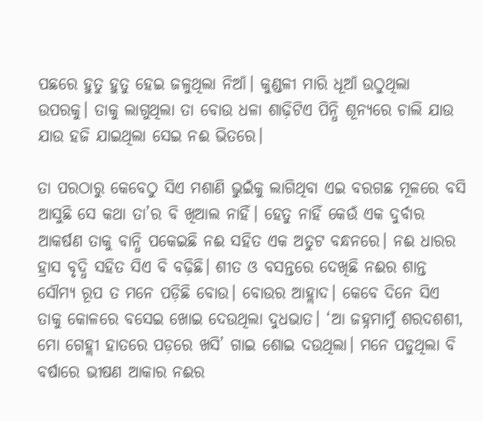ପଛରେ ହୁତୁ ହୁତୁ ହେଇ ଜଳୁଥିଲା ନିଆଁ। କୁଣ୍ଡଳୀ ମାରି ଧୂଆଁ ଉଠୁଥିଲା ଉପରକୁ। ତାକୁ ଲାଗୁଥିଲା ତା ବୋଉ ଧଳା ଶାଢ଼ିଟିଏ ପିନ୍ଧି ଶୂନ୍ୟରେ ଚାଲି ଯାଉ ଯାଉ ହଜି ଯାଇଥିଲା ସେଇ ନଈ ଭିତରେ।

ତା ପରଠାରୁ କେବେଠୁ ସିଏ ମଶାଣି ଭୁଇଁକୁ ଲାଗିଥିବା ଏଇ ବରଗଛ ମୂଳରେ ବସି ଆସୁଛି ସେ କଥା ତା’ର ବି ଖିଆଲ ନାହିଁ। ହେତୁ ନାହିଁ କେଉଁ ଏକ ଦୁର୍ବାର ଆକର୍ଷଣ ତାକୁ ବାନ୍ଧି ପକେଇଛି ନଈ ସହିତ ଏକ ଅତୁଟ ବନ୍ଧନରେ। ନଈ ଧାରର ହ୍ରାସ ବୃଦ୍ଧି ସହିତ ସିଏ ବି ବଢ଼ିଛି। ଶୀତ ଓ ବସନ୍ତରେ ଦେଖିଛି ନଈର ଶାନ୍ତ ସୌମ୍ୟ ରୂପ ତ ମନେ ପଡ଼ିଛି ବୋଉ। ବୋଉର ଆହ୍ଲାଦ। କେବେ ଦିନେ ସିଏ ତାକୁ କୋଳରେ ବସେଇ ଖୋଇ ଦେଉଥିଲା ଦୁଧଭାତ। ‘ଆ ଜହ୍ନମାମୁଁ ଶରଦଶଶୀ, ମୋ ଗେହ୍ଲୀ ହାତରେ ପଡ଼ରେ ଖସି’ ଗାଇ ଶୋଇ ଦଉଥିଲା। ମନେ ପଡୁଥିଲା ବି ବର୍ଷାରେ ଭୀଷଣ ଆକାର ନଈର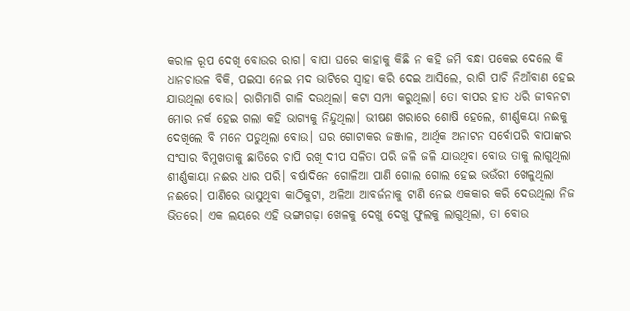କରାଳ ରୂପ ଦେଖି ବୋଉର ରାଗ। ବାପା ଘରେ କାହାକୁ କିଛି ନ କହି ଜମି ବନ୍ଧା ପକେଇ ଦେଲେ କି ଧାନଚାଉଳ ବିକି, ପଇସା ନେଇ ମଦ ଭାଟିରେ ସ୍ଵାହା କରି ଦେଇ ଆସିଲେ, ରାଗି ପାଚି ନିଆଁବାଣ ହେଇ ଯାଉଥିଲା ବୋଉ। ରାଗିମାଗି ଗାଳି ଦଉଥିଲା। କଟା ସମ୍ପା କରୁଥିଲା। ତୋ ବାପର ହାତ ଧରି ଜୀବନଟା ମୋର ନର୍କ ହେଇ ଗଲା କହି ଭାଗ୍ୟକୁ ନିନ୍ଦୁଥିଲା। ଭୀଷଣ ଖରାରେ ଶୋଷି ହେଲେ, ଶୀର୍ଣ୍ଣକୟା ନଈକୁ ଦେଖିଲେ ବି ମନେ ପଡୁଥିଲା ବୋଉ। ଘର ଗୋଟାକର ଜଞ୍ଜାଳ, ଆର୍ଥିକ ଅନାଟନ ସର୍ବୋପରି ବାପାଙ୍କର ସଂସାର ବିମୁଖତାକୁ ଛାତିରେ ଚାପି ରଖି ଦୀପ ସଳିତା ପରି ଜଳି ଜଳି ଯାଉଥିବା ବୋଉ ତାକୁ ଲାଗୁଥିଲା ଶୀର୍ଣ୍ଣକାୟା ନଈର ଧାର ପରି। ବର୍ଷାଦିନେ ଗୋଳିଆ ପାଣି ଗୋଲ ଗୋଲ ହେଇ ଭଉଁରୀ ଖେଳୁଥିଲା ନଈରେ। ପାଣିରେ ଭାସୁଥିବା କାଠିକୁଟା, ଅଳିଆ ଆବର୍ଜନାକୁ ଟାଣି ନେଇ ଏକକାର କରି ଦେଉଥିଲା ନିଜ ଭିତରେ। ଏକ ଲୟରେ ଏହି ଭଙ୍ଗାଗଢ଼ା ଖେଳକୁ ଦେଖୁ ଦେଖୁ ଫୁଲକୁ ଲାଗୁଥିଲା, ତା ବୋଉ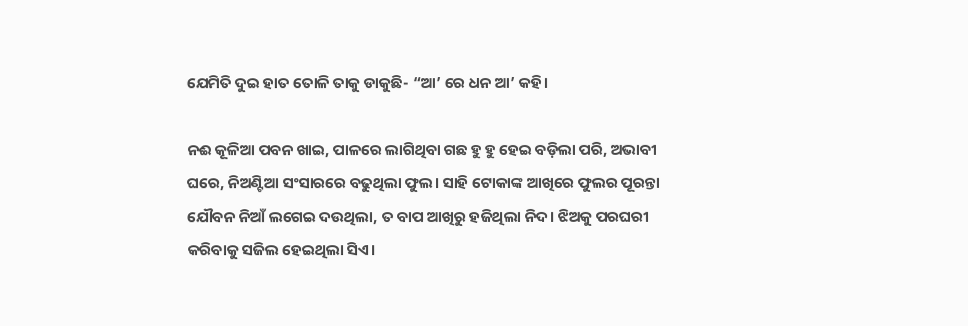ଯେମିତି ଦୁଇ ହାତ ତୋଳି ତାକୁ ଡାକୁଛି- “ଆ’ ରେ ଧନ ଆ’ କହି।

ନଈ କୂଳିଆ ପବନ ଖାଇ, ପାଳରେ ଲାଗିଥିବା ଗଛ ହୁ ହୁ ହେଇ ବଡ଼ିଲା ପରି, ଅଭାବୀ ଘରେ, ନିଅଣ୍ଟିଆ ସଂସାରରେ ବଢୁଥିଲା ଫୁଲ। ସାହି ଟୋକାଙ୍କ ଆଖିରେ ଫୁଲର ପୂରନ୍ତା ଯୌବନ ନିଆଁ ଲଗେଇ ଦଉଥିଲା, ତ ବାପ ଆଖିରୁ ହଜିଥିଲା ନିଦ। ଝିଅକୁ ପରଘରୀ କରିବାକୁ ସଜିଲ ହେଇଥିଲା ସିଏ।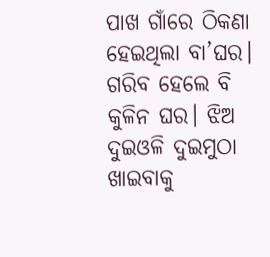ପାଖ ଗାଁରେ ଠିକଣା ହେଇଥିଲା ବା’ଘର। ଗରିବ ହେଲେ ବି କୁଳିନ ଘର। ଝିଅ ଦୁଇଓଳି ଦୁଇମୁଠା ଖାଇବାକୁ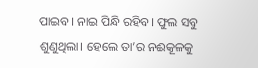ପାଇବ। ନାଇ ପିନ୍ଧି ରହିବ। ଫୁଲ ସବୁ ଶୁଣୁଥିଲା। ହେଲେ ତା’ର ନଈକୂଳକୁ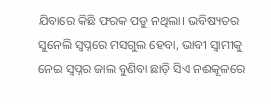ଯିବାରେ କିଛି ଫରକ ପଡୁ ନଥିଲା। ଭବିଷ୍ୟତର ସୁନେଲି ସ୍ଵପ୍ନରେ ମସଗୁଲ ହେବା, ଭାବୀ ସ୍ଵାମୀକୁ ନେଇ ସ୍ଵପ୍ନର ଜାଲ ବୁଣିବା ଛାଡ଼ି ସିଏ ନଈକୂଳରେ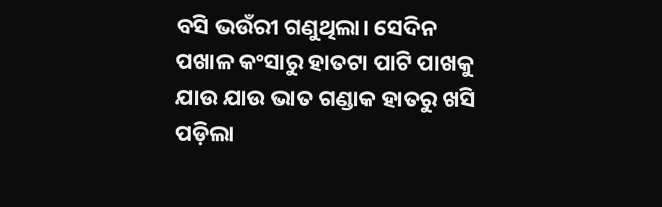ବସି ଭଉଁରୀ ଗଣୁଥିଲା। ସେଦିନ ପଖାଳ କଂସାରୁ ହାତଟା ପାଟି ପାଖକୁ ଯାଉ ଯାଉ ଭାତ ଗଣ୍ଡାକ ହାତରୁ ଖସି ପଡ଼ିଲା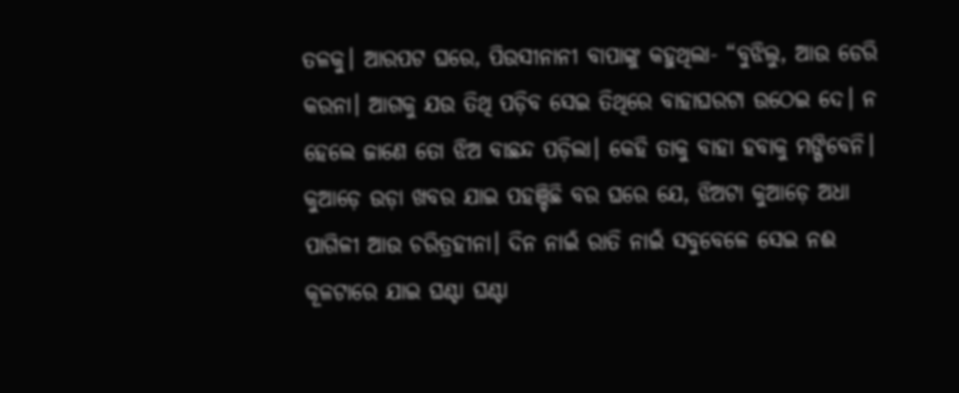ତଳକୁ। ଆରପଟ ଘରେ, ପିଉସୀନାନୀ ବାପାଙ୍କୁ କହୁଥିଲା- “ବୁଝିଲୁ, ଆଉ ଡେରି କରନା। ଆଗକୁ ଯଉ ତିଥି ପଡ଼ିବ ସେଇ ତିଥିରେ ବାହାଘରଟା ଉଠେଇ ଦେ। ନ ହେଲେ ଜାଣେ ତୋ ଝିଅ ବାଛନ୍ଦ ପଡ଼ିଲା। କେହି ତାକୁ ବାହା ହବାକୁ ମଙ୍ଗିବେନି। କୁଆଡ଼େ ଉଡ଼ା ଖବର ଯାଇ ପହଞ୍ଚିଛି ବର ଘରେ ଯେ, ଝିଅଟା କୁଆଡ଼େ ଅଧା ପାଗିଳୀ ଆଉ ଚରିତ୍ରହୀନା। ଦିନ ନାଇଁ ରାତି ନାଇଁ ସବୁବେଳେ ସେଇ ନଈ କୂଳଟାରେ ଯାଇ ଘଣ୍ଟା ଘଣ୍ଟା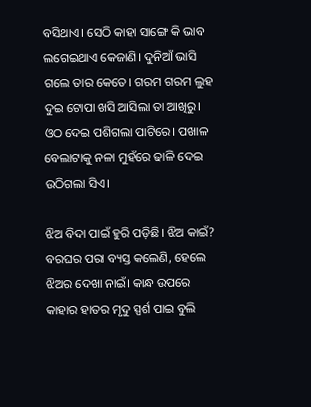ବସିଥାଏ। ସେଠି କାହା ସାଙ୍ଗେ କି ଭାବ ଲଗେଇଥାଏ କେଜାଣି। ଦୁନିଆଁ ଭାସି ଗଲେ ତାର କେତେ। ଗରମ ଗରମ ଲୁହ ଦୁଇ ଟୋପା ଖସି ଆସିଲା ତା ଆଖିରୁ। ଓଠ ଦେଇ ପଶିଗଲା ପାଟିରେ। ପଖାଳ ବେଲାଟାକୁ ନଳା ମୁହଁରେ ଢାଳି ଦେଇ ଉଠିଗଲା ସିଏ।

ଝିଅ ବିଦା ପାଇଁ ହୁରି ପଡ଼ିଛି। ଝିଅ କାଇଁ? ବରଘର ପରା ବ୍ୟସ୍ତ କଲେଣି, ହେଲେ ଝିଅର ଦେଖା ନାଇଁ। କାନ୍ଧ ଉପରେ କାହାର ହାତର ମୃଦୁ ସ୍ପର୍ଶ ପାଇ ବୁଲି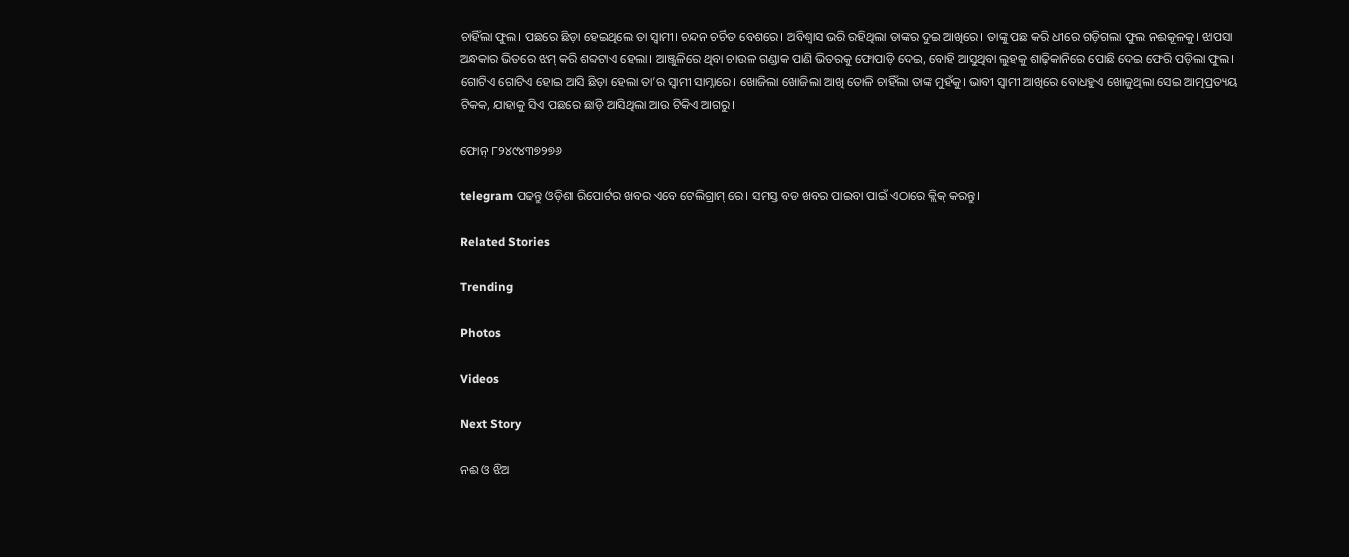ଚାହିଁଲା ଫୁଲ। ପଛରେ ଛିଡ଼ା ହେଇଥିଲେ ତା ସ୍ଵାମୀ। ଚନ୍ଦନ ଚର୍ଚିତ ବେଶରେ। ଅବିଶ୍ଵାସ ଭରି ରହିଥିଲା ତାଙ୍କର ଦୁଇ ଆଖିରେ। ତାଙ୍କୁ ପଛ କରି ଧୀରେ ଗଡ଼ିଗଲା ଫୁଲ ନଈକୂଳକୁ। ଝାପସା ଅନ୍ଧକାର ଭିତରେ ଝମ୍ କରି ଶବ୍ଦଟାଏ ହେଲା। ଆଞ୍ଜୁଳିରେ ଥିବା ଚାଉଳ ଗଣ୍ଡାକ ପାଣି ଭିତରକୁ ଫୋପାଡ଼ି ଦେଇ, ବୋହି ଆସୁଥିବା ଲୁହକୁ ଶାଢ଼ିକାନିରେ ପୋଛି ଦେଇ ଫେରି ପଡ଼ିଲା ଫୁଲ। ଗୋଟିଏ ଗୋଟିଏ ହୋଇ ଆସି ଛିଡ଼ା ହେଲା ତା’ର ସ୍ଵାମୀ ସାମ୍ନାରେ। ଖୋଜିଲା ଖୋଜିଲା ଆଖି ତୋଳି ଚାହିଁଲା ତାଙ୍କ ମୁହଁକୁ। ଭାବୀ ସ୍ଵାମୀ ଆଖିରେ ବୋଧହୁଏ ଖୋଜୁଥିଲା ସେଇ ଆତ୍ମପ୍ରତ୍ୟୟ ଟିକକ, ଯାହାକୁ ସିଏ ପଛରେ ଛାଡ଼ି ଆସିଥିଲା ଆଉ ଟିକିଏ ଆଗରୁ।

ଫୋନ୍ ୮୨୪୯୪୩୭୨୭୬

telegram ପଢନ୍ତୁ ଓଡ଼ିଶା ରିପୋର୍ଟର ଖବର ଏବେ ଟେଲିଗ୍ରାମ୍ ରେ। ସମସ୍ତ ବଡ ଖବର ପାଇବା ପାଇଁ ଏଠାରେ କ୍ଲିକ୍ କରନ୍ତୁ।

Related Stories

Trending

Photos

Videos

Next Story

ନଈ ଓ ଝିଅ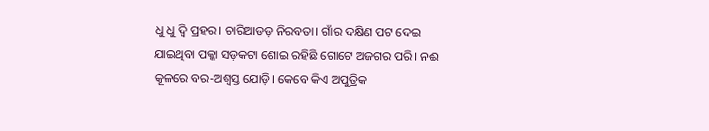ଧୁ ଧୁ ଦ୍ଵି ପ୍ରହର। ଚାରିଆଡଡ଼ ନିରବତା। ଗାଁର ଦକ୍ଷିଣ ପଟ ଦେଇ ଯାଇଥିବା ପକ୍କା ସଡ଼କଟା ଶୋଇ ରହିଛି ଗୋଟେ ଅଜଗର ପରି। ନଈ କୂଳରେ ବର-ଅଶ୍ଵସ୍ତ ଯୋଡ଼ି। କେବେ କିଏ ଅପୁତ୍ରିକ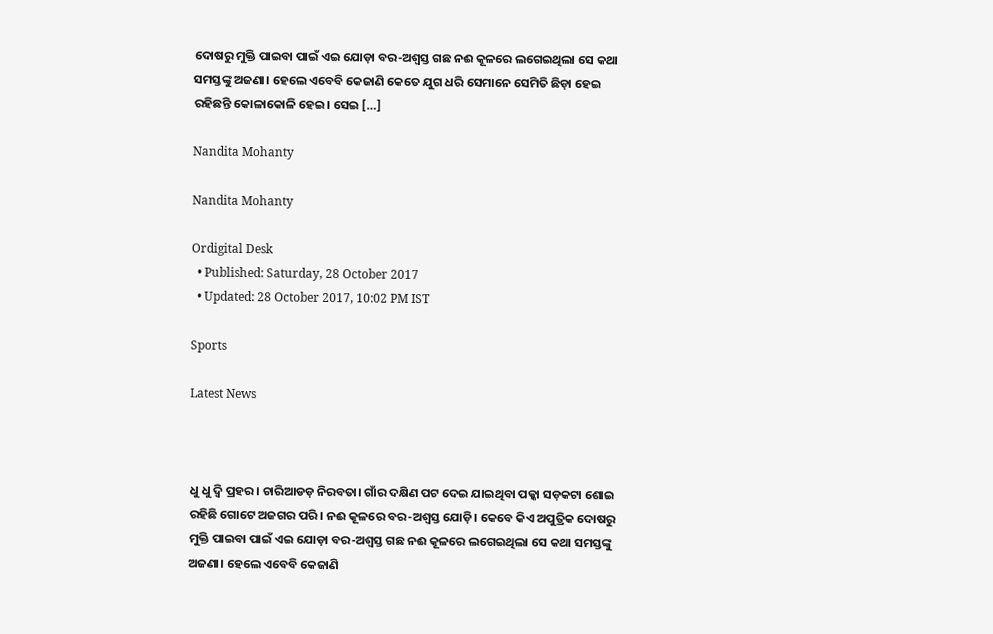ଦୋଷରୁ ମୁକ୍ତି ପାଇବା ପାଇଁ ଏଇ ଯୋଡ଼ା ବର-ଅଶ୍ଵସ୍ତ ଗଛ ନଈ କୂଳରେ ଲଗେଇଥିଲା ସେ କଥା ସମସ୍ତଙ୍କୁ ଅଜଣା। ହେଲେ ଏବେବି କେଜାଣି କେତେ ଯୁଗ ଧରି ସେମାନେ ସେମିତି ଛିଡ଼ା ହେଇ ରହିଛନ୍ତି କୋଳାକୋଳି ହେଇ। ସେଇ […]

Nandita Mohanty

Nandita Mohanty

Ordigital Desk
  • Published: Saturday, 28 October 2017
  • Updated: 28 October 2017, 10:02 PM IST

Sports

Latest News



ଧୁ ଧୁ ଦ୍ଵି ପ୍ରହର। ଚାରିଆଡଡ଼ ନିରବତା। ଗାଁର ଦକ୍ଷିଣ ପଟ ଦେଇ ଯାଇଥିବା ପକ୍କା ସଡ଼କଟା ଶୋଇ ରହିଛି ଗୋଟେ ଅଜଗର ପରି। ନଈ କୂଳରେ ବର-ଅଶ୍ଵସ୍ତ ଯୋଡ଼ି। କେବେ କିଏ ଅପୁତ୍ରିକ ଦୋଷରୁ ମୁକ୍ତି ପାଇବା ପାଇଁ ଏଇ ଯୋଡ଼ା ବର-ଅଶ୍ଵସ୍ତ ଗଛ ନଈ କୂଳରେ ଲଗେଇଥିଲା ସେ କଥା ସମସ୍ତଙ୍କୁ ଅଜଣା। ହେଲେ ଏବେବି କେଜାଣି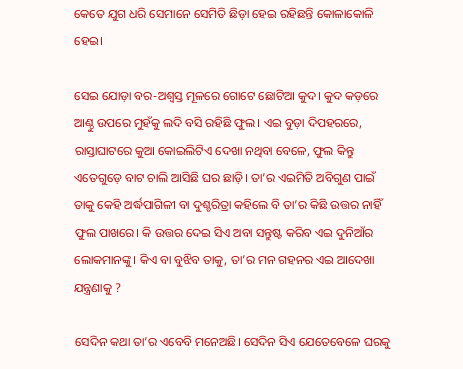କେତେ ଯୁଗ ଧରି ସେମାନେ ସେମିତି ଛିଡ଼ା ହେଇ ରହିଛନ୍ତି କୋଳାକୋଳି ହେଇ।

ସେଇ ଯୋଡ଼ା ବର-ଅଶ୍ଵସ୍ତ ମୂଳରେ ଗୋଟେ ଛୋଟିଆ କୁଦ। କୁଦ କଡ଼ରେ ଆଣ୍ଠୁ ଉପରେ ମୁହଁକୁ ଲଦି ବସି ରହିଛି ଫୁଲ। ଏଇ ବୁଡ଼ା ଦିପହରରେ, ରାସ୍ତାଘାଟରେ କୁଆ କୋଇଲିଟିଏ ଦେଖା ନଥିବା ବେଳେ, ଫୁଲ କିନ୍ତୁ ଏତେଗୁଡ଼େ ବାଟ ଚାଲି ଆସିଛି ଘର ଛାଡ଼ି। ତା’ର ଏଇମିତି ଅବିଗୁଣ ପାଇଁ ତାକୁ କେହି ଅର୍ଦ୍ଧପାଗିଳୀ ବା ଦୁଶ୍ଚରିତ୍ରା କହିଲେ ବି ତା’ର କିଛି ଉତ୍ତର ନାହିଁ ଫୁଲ ପାଖରେ। କି ଉତ୍ତର ଦେଇ ସିଏ ଅବା ସନ୍ତୁଷ୍ଟ କରିବ ଏଇ ଦୁନିଆଁର ଲୋକମାନଙ୍କୁ। କିଏ ବା ବୁଝିବ ତାକୁ, ତା’ର ମନ ଗହନର ଏଇ ଆଦେଖା ଯନ୍ତ୍ରଣାକୁ ?

ସେଦିନ କଥା ତା’ର ଏବେବି ମନେଅଛି। ସେଦିନ ସିଏ ଯେତେବେଳେ ଘରକୁ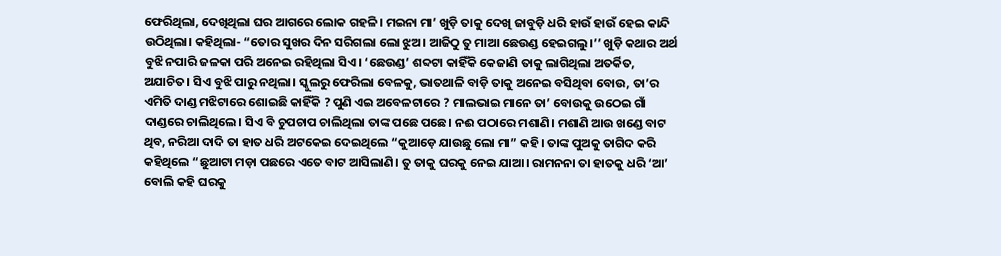ଫେରିଥିଲା, ଦେଖିଥିଲା ଘର ଆଗରେ ଲୋକ ଗହଳି। ମଇନା ମା’ ଖୁଡ଼ି ତାକୁ ଦେଖି ଜାବୁଡ଼ି ଧରି ହାଉଁ ହାଉଁ ହେଇ କାନ୍ଦି ଉଠିଥିଲା। କହିଥିଲା- “ତୋର ସୁଖର ଦିନ ସରିଗଲା ଲୋ ଝୁଅ। ଆଜିଠୁ ତୁ ମାଆ ଛେଉଣ୍ଡ ହେଇଗଲୁ।’’ ଖୁଡ଼ି କଥାର ଅର୍ଥ ବୁଝି ନପାରି ଜଳକା ପରି ଅନେଇ ରହିଥିଲା ସିଏ। ‘ଛେଉଣ୍ଡ’ ଶବ୍ଦଟା କାହିଁକି କେଜାଣି ତାକୁ ଲାଗିଥିଲା ଅତର୍କିତ, ଅଯାଚିତ। ସିଏ ବୁଝି ପାରୁ ନଥିଲା। ସ୍କୁଲରୁ ଫେରିଲା ବେଳକୁ, ଭାତଥାଳି ବାଡ଼ି ତାକୁ ଅନେଇ ବସିଥିବା ବୋଉ, ତା’ର ଏମିତି ଦାଣ୍ଡ ମଝିଟାରେ ଶୋଇଛି କାହିଁକି ? ପୁଣି ଏଇ ଅବେଳଟାରେ ? ମାଲଭାଇ ମାନେ ତା’ ବୋଉକୁ ଉଠେଇ ଗାଁ ଦାଣ୍ଡରେ ଚାଲିଥିଲେ। ସିଏ ବି ଚୁପଚାପ ଚାଲିଥିଲା ତାଙ୍କ ପଛେ ପଛେ। ନଈ ପଠାରେ ମଶାଣି। ମଶାଣି ଆଉ ଖଣ୍ଡେ ବାଟ ଥିବ, ନରିଆ ଦାଦି ତା ହାତ ଧରି ଅଟକେଇ ଦେଇଥିଲେ “କୁଆଡ଼େ ଯାଉଛୁ ଲୋ ମା” କହି। ତାଙ୍କ ପୁଅକୁ ତାଗିଦ କରି କହିଥିଲେ “ଛୁଆଟା ମଡ଼ା ପଛରେ ଏତେ ବାଟ ଆସିଲାଣି। ତୁ ତାକୁ ଘରକୁ ନେଇ ଯାଆ। ରାମନନା ତା ହାତକୁ ଧରି ‘ଆ’ ବୋଲି କହି ଘରକୁ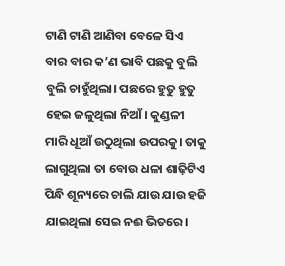ଟାଣି ଟାଣି ଆଣିବା ବେଳେ ସିଏ ବାର ବାର କ’ଣ ଭାବି ପଛକୁ ବୁଲି ବୁଲି ଚାହୁଁଥିଲା। ପଛରେ ହୁତୁ ହୁତୁ ହେଇ ଜଳୁଥିଲା ନିଆଁ। କୁଣ୍ଡଳୀ ମାରି ଧୂଆଁ ଉଠୁଥିଲା ଉପରକୁ। ତାକୁ ଲାଗୁଥିଲା ତା ବୋଉ ଧଳା ଶାଢ଼ିଟିଏ ପିନ୍ଧି ଶୂନ୍ୟରେ ଚାଲି ଯାଉ ଯାଉ ହଜି ଯାଇଥିଲା ସେଇ ନଈ ଭିତରେ।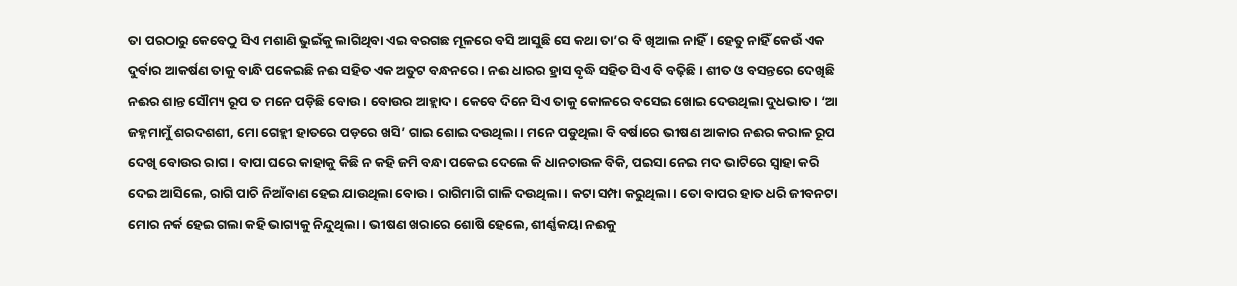ତା ପରଠାରୁ କେବେଠୁ ସିଏ ମଶାଣି ଭୁଇଁକୁ ଲାଗିଥିବା ଏଇ ବରଗଛ ମୂଳରେ ବସି ଆସୁଛି ସେ କଥା ତା’ର ବି ଖିଆଲ ନାହିଁ। ହେତୁ ନାହିଁ କେଉଁ ଏକ ଦୁର୍ବାର ଆକର୍ଷଣ ତାକୁ ବାନ୍ଧି ପକେଇଛି ନଈ ସହିତ ଏକ ଅତୁଟ ବନ୍ଧନରେ। ନଈ ଧାରର ହ୍ରାସ ବୃଦ୍ଧି ସହିତ ସିଏ ବି ବଢ଼ିଛି। ଶୀତ ଓ ବସନ୍ତରେ ଦେଖିଛି ନଈର ଶାନ୍ତ ସୌମ୍ୟ ରୂପ ତ ମନେ ପଡ଼ିଛି ବୋଉ। ବୋଉର ଆହ୍ଲାଦ। କେବେ ଦିନେ ସିଏ ତାକୁ କୋଳରେ ବସେଇ ଖୋଇ ଦେଉଥିଲା ଦୁଧଭାତ। ‘ଆ ଜହ୍ନମାମୁଁ ଶରଦଶଶୀ, ମୋ ଗେହ୍ଲୀ ହାତରେ ପଡ଼ରେ ଖସି’ ଗାଇ ଶୋଇ ଦଉଥିଲା। ମନେ ପଡୁଥିଲା ବି ବର୍ଷାରେ ଭୀଷଣ ଆକାର ନଈର କରାଳ ରୂପ ଦେଖି ବୋଉର ରାଗ। ବାପା ଘରେ କାହାକୁ କିଛି ନ କହି ଜମି ବନ୍ଧା ପକେଇ ଦେଲେ କି ଧାନଚାଉଳ ବିକି, ପଇସା ନେଇ ମଦ ଭାଟିରେ ସ୍ଵାହା କରି ଦେଇ ଆସିଲେ, ରାଗି ପାଚି ନିଆଁବାଣ ହେଇ ଯାଉଥିଲା ବୋଉ। ରାଗିମାଗି ଗାଳି ଦଉଥିଲା। କଟା ସମ୍ପା କରୁଥିଲା। ତୋ ବାପର ହାତ ଧରି ଜୀବନଟା ମୋର ନର୍କ ହେଇ ଗଲା କହି ଭାଗ୍ୟକୁ ନିନ୍ଦୁଥିଲା। ଭୀଷଣ ଖରାରେ ଶୋଷି ହେଲେ, ଶୀର୍ଣ୍ଣକୟା ନଈକୁ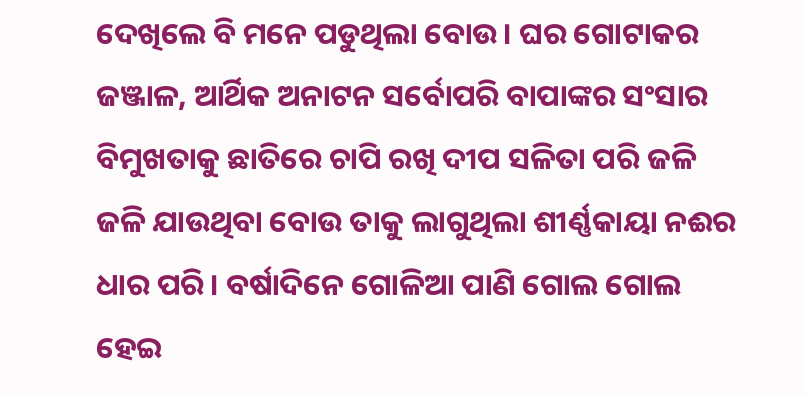ଦେଖିଲେ ବି ମନେ ପଡୁଥିଲା ବୋଉ। ଘର ଗୋଟାକର ଜଞ୍ଜାଳ, ଆର୍ଥିକ ଅନାଟନ ସର୍ବୋପରି ବାପାଙ୍କର ସଂସାର ବିମୁଖତାକୁ ଛାତିରେ ଚାପି ରଖି ଦୀପ ସଳିତା ପରି ଜଳି ଜଳି ଯାଉଥିବା ବୋଉ ତାକୁ ଲାଗୁଥିଲା ଶୀର୍ଣ୍ଣକାୟା ନଈର ଧାର ପରି। ବର୍ଷାଦିନେ ଗୋଳିଆ ପାଣି ଗୋଲ ଗୋଲ ହେଇ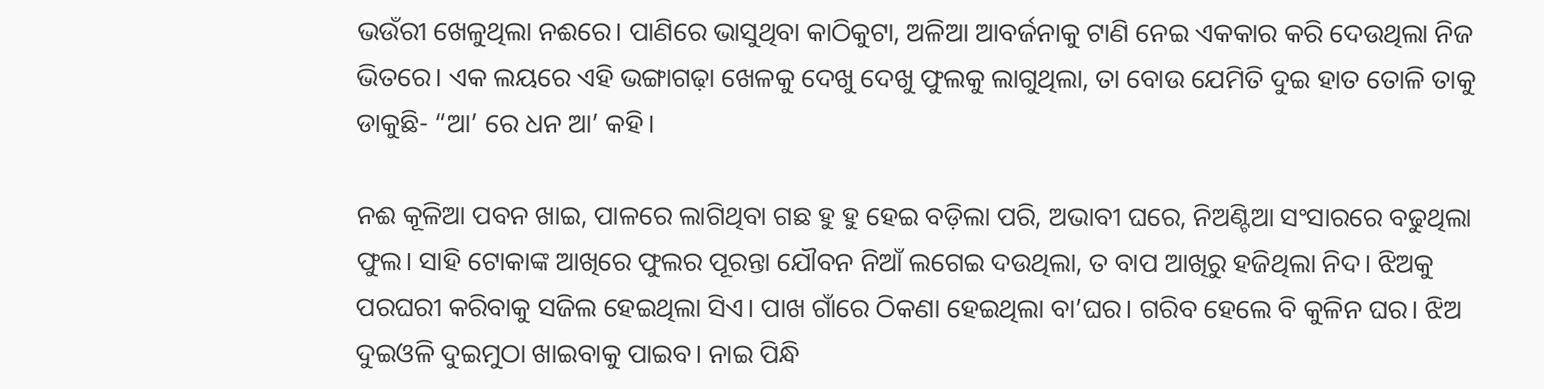ଭଉଁରୀ ଖେଳୁଥିଲା ନଈରେ। ପାଣିରେ ଭାସୁଥିବା କାଠିକୁଟା, ଅଳିଆ ଆବର୍ଜନାକୁ ଟାଣି ନେଇ ଏକକାର କରି ଦେଉଥିଲା ନିଜ ଭିତରେ। ଏକ ଲୟରେ ଏହି ଭଙ୍ଗାଗଢ଼ା ଖେଳକୁ ଦେଖୁ ଦେଖୁ ଫୁଲକୁ ଲାଗୁଥିଲା, ତା ବୋଉ ଯେମିତି ଦୁଇ ହାତ ତୋଳି ତାକୁ ଡାକୁଛି- “ଆ’ ରେ ଧନ ଆ’ କହି।

ନଈ କୂଳିଆ ପବନ ଖାଇ, ପାଳରେ ଲାଗିଥିବା ଗଛ ହୁ ହୁ ହେଇ ବଡ଼ିଲା ପରି, ଅଭାବୀ ଘରେ, ନିଅଣ୍ଟିଆ ସଂସାରରେ ବଢୁଥିଲା ଫୁଲ। ସାହି ଟୋକାଙ୍କ ଆଖିରେ ଫୁଲର ପୂରନ୍ତା ଯୌବନ ନିଆଁ ଲଗେଇ ଦଉଥିଲା, ତ ବାପ ଆଖିରୁ ହଜିଥିଲା ନିଦ। ଝିଅକୁ ପରଘରୀ କରିବାକୁ ସଜିଲ ହେଇଥିଲା ସିଏ। ପାଖ ଗାଁରେ ଠିକଣା ହେଇଥିଲା ବା’ଘର। ଗରିବ ହେଲେ ବି କୁଳିନ ଘର। ଝିଅ ଦୁଇଓଳି ଦୁଇମୁଠା ଖାଇବାକୁ ପାଇବ। ନାଇ ପିନ୍ଧି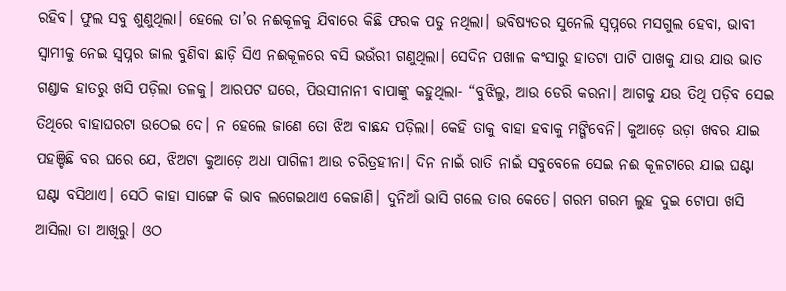ରହିବ। ଫୁଲ ସବୁ ଶୁଣୁଥିଲା। ହେଲେ ତା’ର ନଈକୂଳକୁ ଯିବାରେ କିଛି ଫରକ ପଡୁ ନଥିଲା। ଭବିଷ୍ୟତର ସୁନେଲି ସ୍ଵପ୍ନରେ ମସଗୁଲ ହେବା, ଭାବୀ ସ୍ଵାମୀକୁ ନେଇ ସ୍ଵପ୍ନର ଜାଲ ବୁଣିବା ଛାଡ଼ି ସିଏ ନଈକୂଳରେ ବସି ଭଉଁରୀ ଗଣୁଥିଲା। ସେଦିନ ପଖାଳ କଂସାରୁ ହାତଟା ପାଟି ପାଖକୁ ଯାଉ ଯାଉ ଭାତ ଗଣ୍ଡାକ ହାତରୁ ଖସି ପଡ଼ିଲା ତଳକୁ। ଆରପଟ ଘରେ, ପିଉସୀନାନୀ ବାପାଙ୍କୁ କହୁଥିଲା- “ବୁଝିଲୁ, ଆଉ ଡେରି କରନା। ଆଗକୁ ଯଉ ତିଥି ପଡ଼ିବ ସେଇ ତିଥିରେ ବାହାଘରଟା ଉଠେଇ ଦେ। ନ ହେଲେ ଜାଣେ ତୋ ଝିଅ ବାଛନ୍ଦ ପଡ଼ିଲା। କେହି ତାକୁ ବାହା ହବାକୁ ମଙ୍ଗିବେନି। କୁଆଡ଼େ ଉଡ଼ା ଖବର ଯାଇ ପହଞ୍ଚିଛି ବର ଘରେ ଯେ, ଝିଅଟା କୁଆଡ଼େ ଅଧା ପାଗିଳୀ ଆଉ ଚରିତ୍ରହୀନା। ଦିନ ନାଇଁ ରାତି ନାଇଁ ସବୁବେଳେ ସେଇ ନଈ କୂଳଟାରେ ଯାଇ ଘଣ୍ଟା ଘଣ୍ଟା ବସିଥାଏ। ସେଠି କାହା ସାଙ୍ଗେ କି ଭାବ ଲଗେଇଥାଏ କେଜାଣି। ଦୁନିଆଁ ଭାସି ଗଲେ ତାର କେତେ। ଗରମ ଗରମ ଲୁହ ଦୁଇ ଟୋପା ଖସି ଆସିଲା ତା ଆଖିରୁ। ଓଠ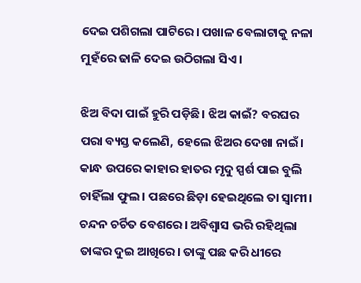ଦେଇ ପଶିଗଲା ପାଟିରେ। ପଖାଳ ବେଲାଟାକୁ ନଳା ମୁହଁରେ ଢାଳି ଦେଇ ଉଠିଗଲା ସିଏ।

ଝିଅ ବିଦା ପାଇଁ ହୁରି ପଡ଼ିଛି। ଝିଅ କାଇଁ? ବରଘର ପରା ବ୍ୟସ୍ତ କଲେଣି, ହେଲେ ଝିଅର ଦେଖା ନାଇଁ। କାନ୍ଧ ଉପରେ କାହାର ହାତର ମୃଦୁ ସ୍ପର୍ଶ ପାଇ ବୁଲି ଚାହିଁଲା ଫୁଲ। ପଛରେ ଛିଡ଼ା ହେଇଥିଲେ ତା ସ୍ଵାମୀ। ଚନ୍ଦନ ଚର୍ଚିତ ବେଶରେ। ଅବିଶ୍ଵାସ ଭରି ରହିଥିଲା ତାଙ୍କର ଦୁଇ ଆଖିରେ। ତାଙ୍କୁ ପଛ କରି ଧୀରେ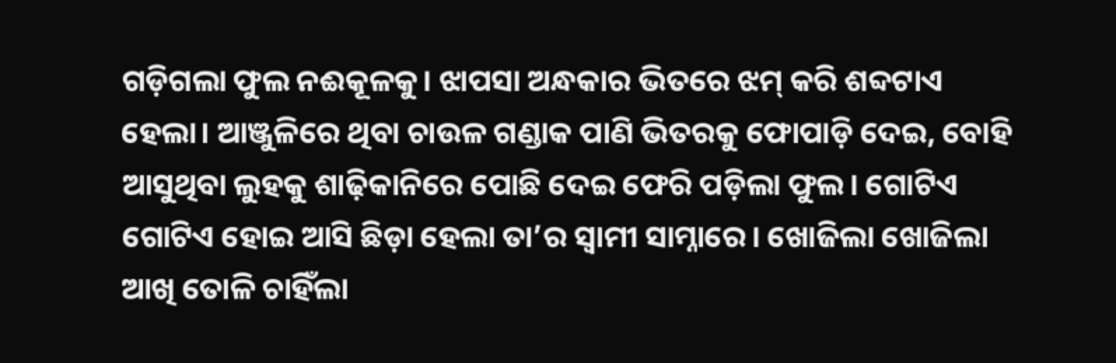ଗଡ଼ିଗଲା ଫୁଲ ନଈକୂଳକୁ। ଝାପସା ଅନ୍ଧକାର ଭିତରେ ଝମ୍ କରି ଶବ୍ଦଟାଏ ହେଲା। ଆଞ୍ଜୁଳିରେ ଥିବା ଚାଉଳ ଗଣ୍ଡାକ ପାଣି ଭିତରକୁ ଫୋପାଡ଼ି ଦେଇ, ବୋହି ଆସୁଥିବା ଲୁହକୁ ଶାଢ଼ିକାନିରେ ପୋଛି ଦେଇ ଫେରି ପଡ଼ିଲା ଫୁଲ। ଗୋଟିଏ ଗୋଟିଏ ହୋଇ ଆସି ଛିଡ଼ା ହେଲା ତା’ର ସ୍ଵାମୀ ସାମ୍ନାରେ। ଖୋଜିଲା ଖୋଜିଲା ଆଖି ତୋଳି ଚାହିଁଲା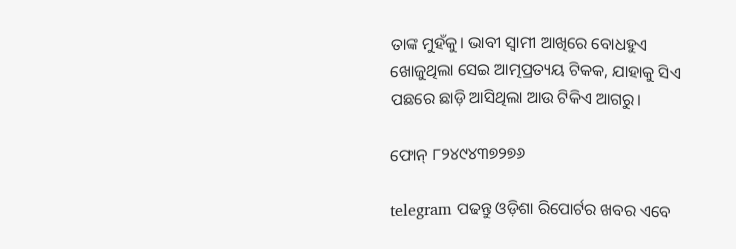ତାଙ୍କ ମୁହଁକୁ। ଭାବୀ ସ୍ଵାମୀ ଆଖିରେ ବୋଧହୁଏ ଖୋଜୁଥିଲା ସେଇ ଆତ୍ମପ୍ରତ୍ୟୟ ଟିକକ, ଯାହାକୁ ସିଏ ପଛରେ ଛାଡ଼ି ଆସିଥିଲା ଆଉ ଟିକିଏ ଆଗରୁ।

ଫୋନ୍ ୮୨୪୯୪୩୭୨୭୬

telegram ପଢନ୍ତୁ ଓଡ଼ିଶା ରିପୋର୍ଟର ଖବର ଏବେ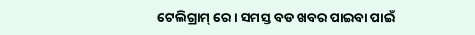ଟେଲିଗ୍ରାମ୍ ରେ। ସମସ୍ତ ବଡ ଖବର ପାଇବା ପାଇଁ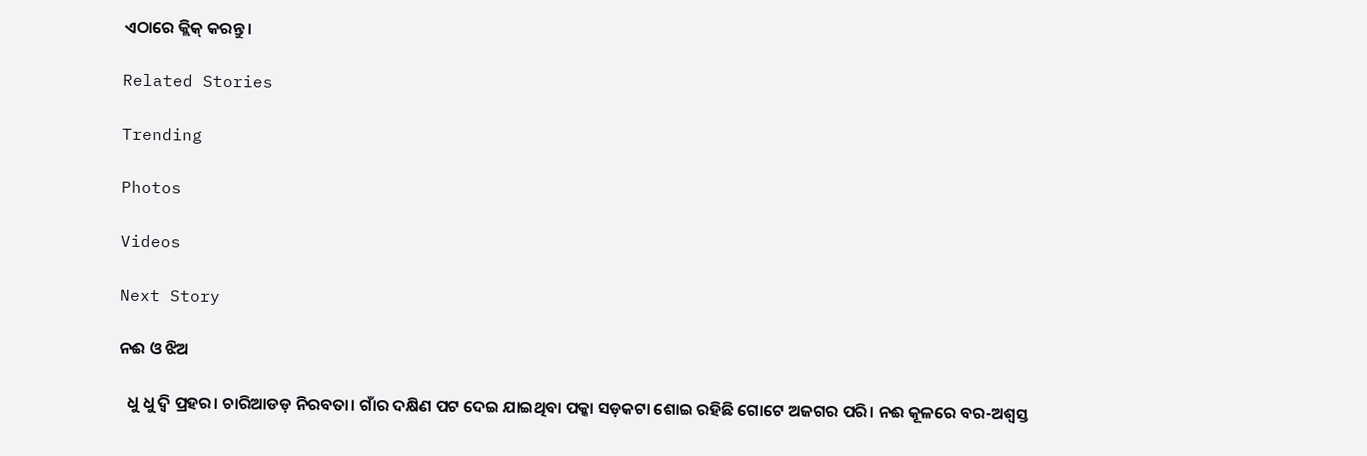ଏଠାରେ କ୍ଲିକ୍ କରନ୍ତୁ।

Related Stories

Trending

Photos

Videos

Next Story

ନଈ ଓ ଝିଅ

  ଧୁ ଧୁ ଦ୍ଵି ପ୍ରହର। ଚାରିଆଡଡ଼ ନିରବତା। ଗାଁର ଦକ୍ଷିଣ ପଟ ଦେଇ ଯାଇଥିବା ପକ୍କା ସଡ଼କଟା ଶୋଇ ରହିଛି ଗୋଟେ ଅଜଗର ପରି। ନଈ କୂଳରେ ବର-ଅଶ୍ଵସ୍ତ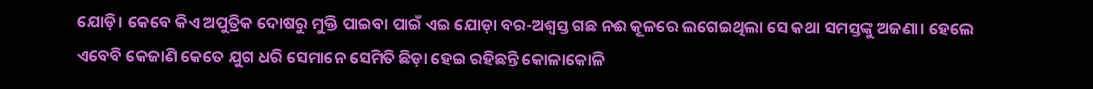ଯୋଡ଼ି। କେବେ କିଏ ଅପୁତ୍ରିକ ଦୋଷରୁ ମୁକ୍ତି ପାଇବା ପାଇଁ ଏଇ ଯୋଡ଼ା ବର-ଅଶ୍ଵସ୍ତ ଗଛ ନଈ କୂଳରେ ଲଗେଇଥିଲା ସେ କଥା ସମସ୍ତଙ୍କୁ ଅଜଣା। ହେଲେ ଏବେବି କେଜାଣି କେତେ ଯୁଗ ଧରି ସେମାନେ ସେମିତି ଛିଡ଼ା ହେଇ ରହିଛନ୍ତି କୋଳାକୋଳି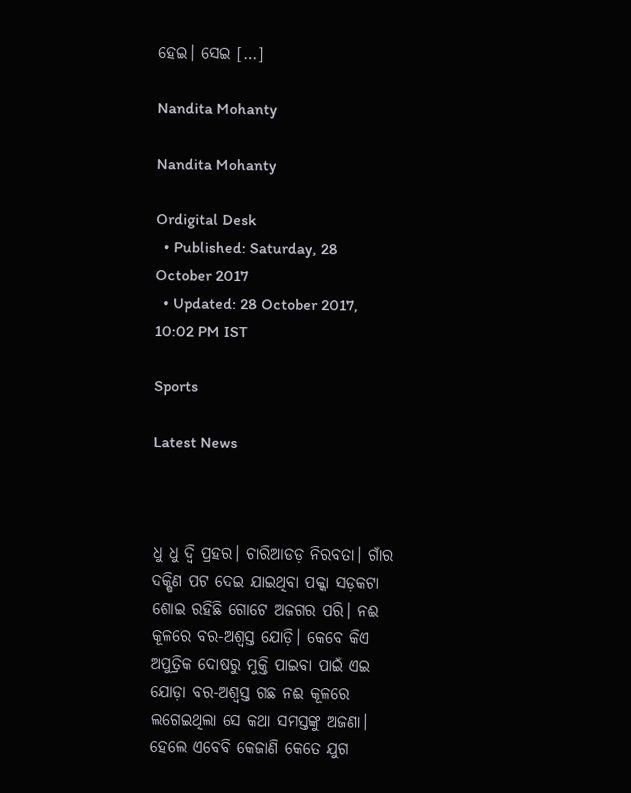ହେଇ। ସେଇ […]

Nandita Mohanty

Nandita Mohanty

Ordigital Desk
  • Published: Saturday, 28 October 2017
  • Updated: 28 October 2017, 10:02 PM IST

Sports

Latest News



ଧୁ ଧୁ ଦ୍ଵି ପ୍ରହର। ଚାରିଆଡଡ଼ ନିରବତା। ଗାଁର ଦକ୍ଷିଣ ପଟ ଦେଇ ଯାଇଥିବା ପକ୍କା ସଡ଼କଟା ଶୋଇ ରହିଛି ଗୋଟେ ଅଜଗର ପରି। ନଈ କୂଳରେ ବର-ଅଶ୍ଵସ୍ତ ଯୋଡ଼ି। କେବେ କିଏ ଅପୁତ୍ରିକ ଦୋଷରୁ ମୁକ୍ତି ପାଇବା ପାଇଁ ଏଇ ଯୋଡ଼ା ବର-ଅଶ୍ଵସ୍ତ ଗଛ ନଈ କୂଳରେ ଲଗେଇଥିଲା ସେ କଥା ସମସ୍ତଙ୍କୁ ଅଜଣା। ହେଲେ ଏବେବି କେଜାଣି କେତେ ଯୁଗ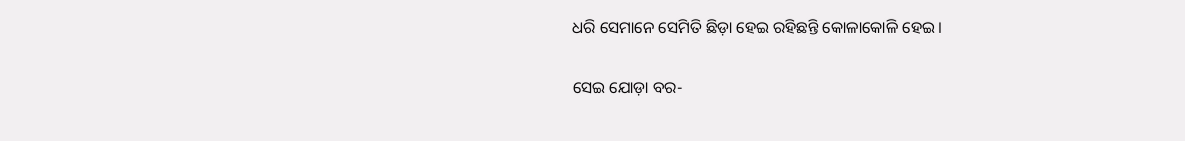ଧରି ସେମାନେ ସେମିତି ଛିଡ଼ା ହେଇ ରହିଛନ୍ତି କୋଳାକୋଳି ହେଇ।

ସେଇ ଯୋଡ଼ା ବର-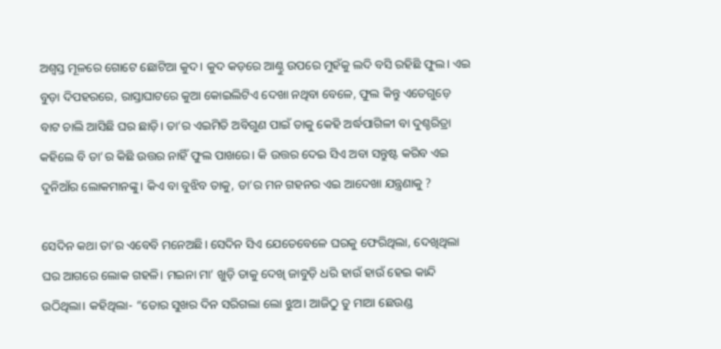ଅଶ୍ଵସ୍ତ ମୂଳରେ ଗୋଟେ ଛୋଟିଆ କୁଦ। କୁଦ କଡ଼ରେ ଆଣ୍ଠୁ ଉପରେ ମୁହଁକୁ ଲଦି ବସି ରହିଛି ଫୁଲ। ଏଇ ବୁଡ଼ା ଦିପହରରେ, ରାସ୍ତାଘାଟରେ କୁଆ କୋଇଲିଟିଏ ଦେଖା ନଥିବା ବେଳେ, ଫୁଲ କିନ୍ତୁ ଏତେଗୁଡ଼େ ବାଟ ଚାଲି ଆସିଛି ଘର ଛାଡ଼ି। ତା’ର ଏଇମିତି ଅବିଗୁଣ ପାଇଁ ତାକୁ କେହି ଅର୍ଦ୍ଧପାଗିଳୀ ବା ଦୁଶ୍ଚରିତ୍ରା କହିଲେ ବି ତା’ର କିଛି ଉତ୍ତର ନାହିଁ ଫୁଲ ପାଖରେ। କି ଉତ୍ତର ଦେଇ ସିଏ ଅବା ସନ୍ତୁଷ୍ଟ କରିବ ଏଇ ଦୁନିଆଁର ଲୋକମାନଙ୍କୁ। କିଏ ବା ବୁଝିବ ତାକୁ, ତା’ର ମନ ଗହନର ଏଇ ଆଦେଖା ଯନ୍ତ୍ରଣାକୁ ?

ସେଦିନ କଥା ତା’ର ଏବେବି ମନେଅଛି। ସେଦିନ ସିଏ ଯେତେବେଳେ ଘରକୁ ଫେରିଥିଲା, ଦେଖିଥିଲା ଘର ଆଗରେ ଲୋକ ଗହଳି। ମଇନା ମା’ ଖୁଡ଼ି ତାକୁ ଦେଖି ଜାବୁଡ଼ି ଧରି ହାଉଁ ହାଉଁ ହେଇ କାନ୍ଦି ଉଠିଥିଲା। କହିଥିଲା- “ତୋର ସୁଖର ଦିନ ସରିଗଲା ଲୋ ଝୁଅ। ଆଜିଠୁ ତୁ ମାଆ ଛେଉଣ୍ଡ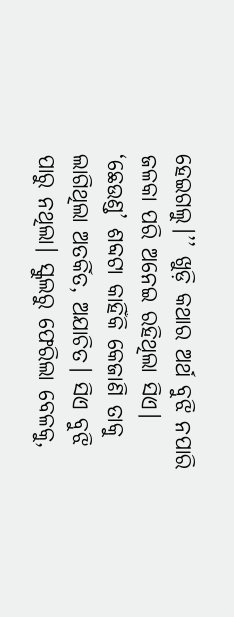ହେଇଗଲୁ।’’ ଖୁଡ଼ି କଥାର ଅର୍ଥ ବୁଝି ନପାରି ଜଳକା ପରି ଅନେଇ ରହିଥିଲା ସିଏ। ‘ଛେଉଣ୍ଡ’ ଶବ୍ଦଟା କାହିଁକି କେଜାଣି ତାକୁ ଲାଗିଥିଲା ଅତର୍କିତ, ଅଯାଚିତ। ସିଏ ବୁଝି ପାରୁ ନଥିଲା। ସ୍କୁଲରୁ ଫେରିଲା ବେଳକୁ,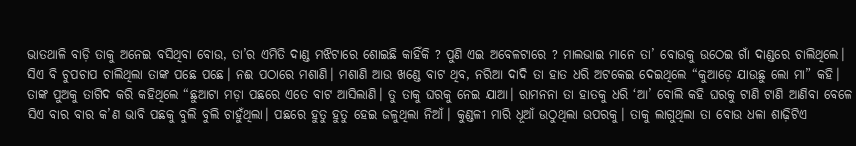ଭାତଥାଳି ବାଡ଼ି ତାକୁ ଅନେଇ ବସିଥିବା ବୋଉ, ତା’ର ଏମିତି ଦାଣ୍ଡ ମଝିଟାରେ ଶୋଇଛି କାହିଁକି ? ପୁଣି ଏଇ ଅବେଳଟାରେ ? ମାଲଭାଇ ମାନେ ତା’ ବୋଉକୁ ଉଠେଇ ଗାଁ ଦାଣ୍ଡରେ ଚାଲିଥିଲେ। ସିଏ ବି ଚୁପଚାପ ଚାଲିଥିଲା ତାଙ୍କ ପଛେ ପଛେ। ନଈ ପଠାରେ ମଶାଣି। ମଶାଣି ଆଉ ଖଣ୍ଡେ ବାଟ ଥିବ, ନରିଆ ଦାଦି ତା ହାତ ଧରି ଅଟକେଇ ଦେଇଥିଲେ “କୁଆଡ଼େ ଯାଉଛୁ ଲୋ ମା” କହି। ତାଙ୍କ ପୁଅକୁ ତାଗିଦ କରି କହିଥିଲେ “ଛୁଆଟା ମଡ଼ା ପଛରେ ଏତେ ବାଟ ଆସିଲାଣି। ତୁ ତାକୁ ଘରକୁ ନେଇ ଯାଆ। ରାମନନା ତା ହାତକୁ ଧରି ‘ଆ’ ବୋଲି କହି ଘରକୁ ଟାଣି ଟାଣି ଆଣିବା ବେଳେ ସିଏ ବାର ବାର କ’ଣ ଭାବି ପଛକୁ ବୁଲି ବୁଲି ଚାହୁଁଥିଲା। ପଛରେ ହୁତୁ ହୁତୁ ହେଇ ଜଳୁଥିଲା ନିଆଁ। କୁଣ୍ଡଳୀ ମାରି ଧୂଆଁ ଉଠୁଥିଲା ଉପରକୁ। ତାକୁ ଲାଗୁଥିଲା ତା ବୋଉ ଧଳା ଶାଢ଼ିଟିଏ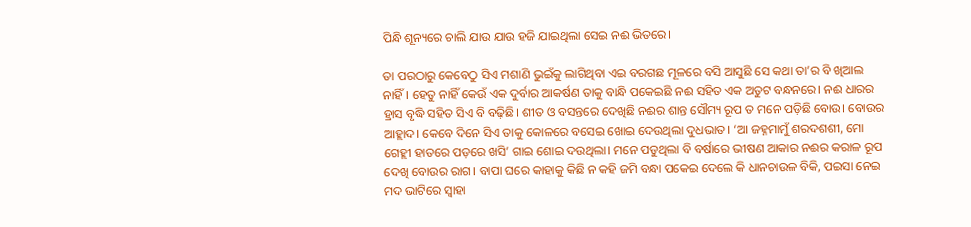ପିନ୍ଧି ଶୂନ୍ୟରେ ଚାଲି ଯାଉ ଯାଉ ହଜି ଯାଇଥିଲା ସେଇ ନଈ ଭିତରେ।

ତା ପରଠାରୁ କେବେଠୁ ସିଏ ମଶାଣି ଭୁଇଁକୁ ଲାଗିଥିବା ଏଇ ବରଗଛ ମୂଳରେ ବସି ଆସୁଛି ସେ କଥା ତା’ର ବି ଖିଆଲ ନାହିଁ। ହେତୁ ନାହିଁ କେଉଁ ଏକ ଦୁର୍ବାର ଆକର୍ଷଣ ତାକୁ ବାନ୍ଧି ପକେଇଛି ନଈ ସହିତ ଏକ ଅତୁଟ ବନ୍ଧନରେ। ନଈ ଧାରର ହ୍ରାସ ବୃଦ୍ଧି ସହିତ ସିଏ ବି ବଢ଼ିଛି। ଶୀତ ଓ ବସନ୍ତରେ ଦେଖିଛି ନଈର ଶାନ୍ତ ସୌମ୍ୟ ରୂପ ତ ମନେ ପଡ଼ିଛି ବୋଉ। ବୋଉର ଆହ୍ଲାଦ। କେବେ ଦିନେ ସିଏ ତାକୁ କୋଳରେ ବସେଇ ଖୋଇ ଦେଉଥିଲା ଦୁଧଭାତ। ‘ଆ ଜହ୍ନମାମୁଁ ଶରଦଶଶୀ, ମୋ ଗେହ୍ଲୀ ହାତରେ ପଡ଼ରେ ଖସି’ ଗାଇ ଶୋଇ ଦଉଥିଲା। ମନେ ପଡୁଥିଲା ବି ବର୍ଷାରେ ଭୀଷଣ ଆକାର ନଈର କରାଳ ରୂପ ଦେଖି ବୋଉର ରାଗ। ବାପା ଘରେ କାହାକୁ କିଛି ନ କହି ଜମି ବନ୍ଧା ପକେଇ ଦେଲେ କି ଧାନଚାଉଳ ବିକି, ପଇସା ନେଇ ମଦ ଭାଟିରେ ସ୍ଵାହା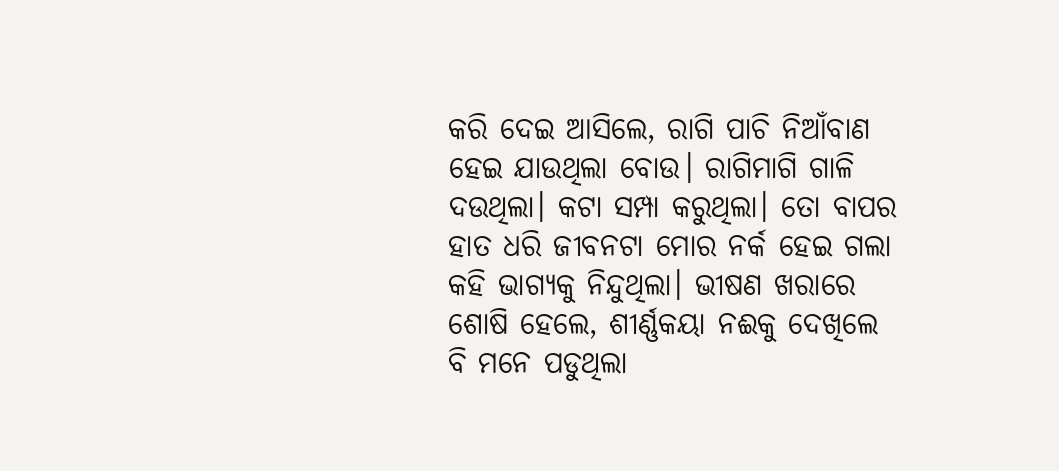କରି ଦେଇ ଆସିଲେ, ରାଗି ପାଚି ନିଆଁବାଣ ହେଇ ଯାଉଥିଲା ବୋଉ। ରାଗିମାଗି ଗାଳି ଦଉଥିଲା। କଟା ସମ୍ପା କରୁଥିଲା। ତୋ ବାପର ହାତ ଧରି ଜୀବନଟା ମୋର ନର୍କ ହେଇ ଗଲା କହି ଭାଗ୍ୟକୁ ନିନ୍ଦୁଥିଲା। ଭୀଷଣ ଖରାରେ ଶୋଷି ହେଲେ, ଶୀର୍ଣ୍ଣକୟା ନଈକୁ ଦେଖିଲେ ବି ମନେ ପଡୁଥିଲା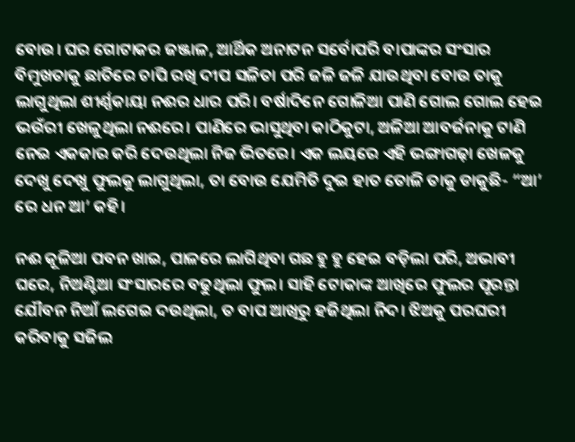ବୋଉ। ଘର ଗୋଟାକର ଜଞ୍ଜାଳ, ଆର୍ଥିକ ଅନାଟନ ସର୍ବୋପରି ବାପାଙ୍କର ସଂସାର ବିମୁଖତାକୁ ଛାତିରେ ଚାପି ରଖି ଦୀପ ସଳିତା ପରି ଜଳି ଜଳି ଯାଉଥିବା ବୋଉ ତାକୁ ଲାଗୁଥିଲା ଶୀର୍ଣ୍ଣକାୟା ନଈର ଧାର ପରି। ବର୍ଷାଦିନେ ଗୋଳିଆ ପାଣି ଗୋଲ ଗୋଲ ହେଇ ଭଉଁରୀ ଖେଳୁଥିଲା ନଈରେ। ପାଣିରେ ଭାସୁଥିବା କାଠିକୁଟା, ଅଳିଆ ଆବର୍ଜନାକୁ ଟାଣି ନେଇ ଏକକାର କରି ଦେଉଥିଲା ନିଜ ଭିତରେ। ଏକ ଲୟରେ ଏହି ଭଙ୍ଗାଗଢ଼ା ଖେଳକୁ ଦେଖୁ ଦେଖୁ ଫୁଲକୁ ଲାଗୁଥିଲା, ତା ବୋଉ ଯେମିତି ଦୁଇ ହାତ ତୋଳି ତାକୁ ଡାକୁଛି- “ଆ’ ରେ ଧନ ଆ’ କହି।

ନଈ କୂଳିଆ ପବନ ଖାଇ, ପାଳରେ ଲାଗିଥିବା ଗଛ ହୁ ହୁ ହେଇ ବଡ଼ିଲା ପରି, ଅଭାବୀ ଘରେ, ନିଅଣ୍ଟିଆ ସଂସାରରେ ବଢୁଥିଲା ଫୁଲ। ସାହି ଟୋକାଙ୍କ ଆଖିରେ ଫୁଲର ପୂରନ୍ତା ଯୌବନ ନିଆଁ ଲଗେଇ ଦଉଥିଲା, ତ ବାପ ଆଖିରୁ ହଜିଥିଲା ନିଦ। ଝିଅକୁ ପରଘରୀ କରିବାକୁ ସଜିଲ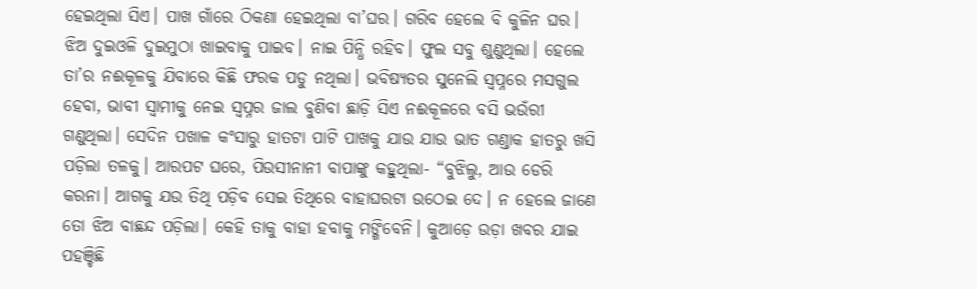ହେଇଥିଲା ସିଏ। ପାଖ ଗାଁରେ ଠିକଣା ହେଇଥିଲା ବା’ଘର। ଗରିବ ହେଲେ ବି କୁଳିନ ଘର। ଝିଅ ଦୁଇଓଳି ଦୁଇମୁଠା ଖାଇବାକୁ ପାଇବ। ନାଇ ପିନ୍ଧି ରହିବ। ଫୁଲ ସବୁ ଶୁଣୁଥିଲା। ହେଲେ ତା’ର ନଈକୂଳକୁ ଯିବାରେ କିଛି ଫରକ ପଡୁ ନଥିଲା। ଭବିଷ୍ୟତର ସୁନେଲି ସ୍ଵପ୍ନରେ ମସଗୁଲ ହେବା, ଭାବୀ ସ୍ଵାମୀକୁ ନେଇ ସ୍ଵପ୍ନର ଜାଲ ବୁଣିବା ଛାଡ଼ି ସିଏ ନଈକୂଳରେ ବସି ଭଉଁରୀ ଗଣୁଥିଲା। ସେଦିନ ପଖାଳ କଂସାରୁ ହାତଟା ପାଟି ପାଖକୁ ଯାଉ ଯାଉ ଭାତ ଗଣ୍ଡାକ ହାତରୁ ଖସି ପଡ଼ିଲା ତଳକୁ। ଆରପଟ ଘରେ, ପିଉସୀନାନୀ ବାପାଙ୍କୁ କହୁଥିଲା- “ବୁଝିଲୁ, ଆଉ ଡେରି କରନା। ଆଗକୁ ଯଉ ତିଥି ପଡ଼ିବ ସେଇ ତିଥିରେ ବାହାଘରଟା ଉଠେଇ ଦେ। ନ ହେଲେ ଜାଣେ ତୋ ଝିଅ ବାଛନ୍ଦ ପଡ଼ିଲା। କେହି ତାକୁ ବାହା ହବାକୁ ମଙ୍ଗିବେନି। କୁଆଡ଼େ ଉଡ଼ା ଖବର ଯାଇ ପହଞ୍ଚିଛି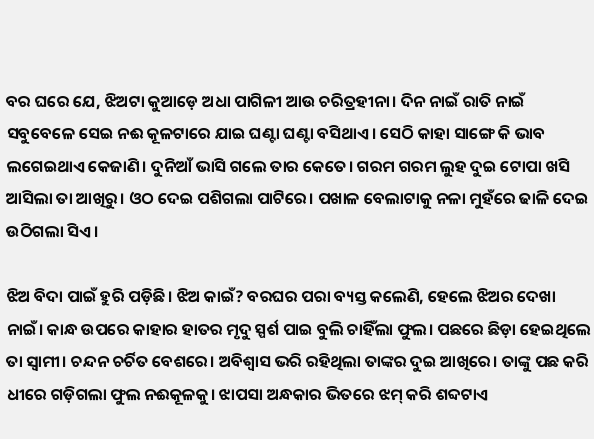ବର ଘରେ ଯେ, ଝିଅଟା କୁଆଡ଼େ ଅଧା ପାଗିଳୀ ଆଉ ଚରିତ୍ରହୀନା। ଦିନ ନାଇଁ ରାତି ନାଇଁ ସବୁବେଳେ ସେଇ ନଈ କୂଳଟାରେ ଯାଇ ଘଣ୍ଟା ଘଣ୍ଟା ବସିଥାଏ। ସେଠି କାହା ସାଙ୍ଗେ କି ଭାବ ଲଗେଇଥାଏ କେଜାଣି। ଦୁନିଆଁ ଭାସି ଗଲେ ତାର କେତେ। ଗରମ ଗରମ ଲୁହ ଦୁଇ ଟୋପା ଖସି ଆସିଲା ତା ଆଖିରୁ। ଓଠ ଦେଇ ପଶିଗଲା ପାଟିରେ। ପଖାଳ ବେଲାଟାକୁ ନଳା ମୁହଁରେ ଢାଳି ଦେଇ ଉଠିଗଲା ସିଏ।

ଝିଅ ବିଦା ପାଇଁ ହୁରି ପଡ଼ିଛି। ଝିଅ କାଇଁ? ବରଘର ପରା ବ୍ୟସ୍ତ କଲେଣି, ହେଲେ ଝିଅର ଦେଖା ନାଇଁ। କାନ୍ଧ ଉପରେ କାହାର ହାତର ମୃଦୁ ସ୍ପର୍ଶ ପାଇ ବୁଲି ଚାହିଁଲା ଫୁଲ। ପଛରେ ଛିଡ଼ା ହେଇଥିଲେ ତା ସ୍ଵାମୀ। ଚନ୍ଦନ ଚର୍ଚିତ ବେଶରେ। ଅବିଶ୍ଵାସ ଭରି ରହିଥିଲା ତାଙ୍କର ଦୁଇ ଆଖିରେ। ତାଙ୍କୁ ପଛ କରି ଧୀରେ ଗଡ଼ିଗଲା ଫୁଲ ନଈକୂଳକୁ। ଝାପସା ଅନ୍ଧକାର ଭିତରେ ଝମ୍ କରି ଶବ୍ଦଟାଏ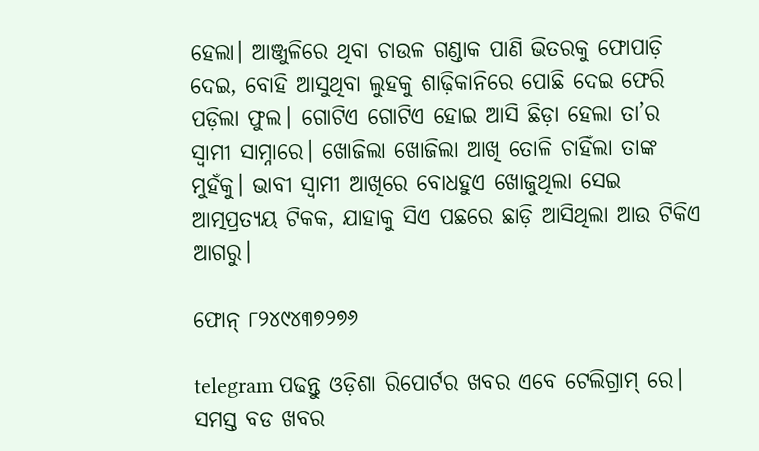ହେଲା। ଆଞ୍ଜୁଳିରେ ଥିବା ଚାଉଳ ଗଣ୍ଡାକ ପାଣି ଭିତରକୁ ଫୋପାଡ଼ି ଦେଇ, ବୋହି ଆସୁଥିବା ଲୁହକୁ ଶାଢ଼ିକାନିରେ ପୋଛି ଦେଇ ଫେରି ପଡ଼ିଲା ଫୁଲ। ଗୋଟିଏ ଗୋଟିଏ ହୋଇ ଆସି ଛିଡ଼ା ହେଲା ତା’ର ସ୍ଵାମୀ ସାମ୍ନାରେ। ଖୋଜିଲା ଖୋଜିଲା ଆଖି ତୋଳି ଚାହିଁଲା ତାଙ୍କ ମୁହଁକୁ। ଭାବୀ ସ୍ଵାମୀ ଆଖିରେ ବୋଧହୁଏ ଖୋଜୁଥିଲା ସେଇ ଆତ୍ମପ୍ରତ୍ୟୟ ଟିକକ, ଯାହାକୁ ସିଏ ପଛରେ ଛାଡ଼ି ଆସିଥିଲା ଆଉ ଟିକିଏ ଆଗରୁ।

ଫୋନ୍ ୮୨୪୯୪୩୭୨୭୬

telegram ପଢନ୍ତୁ ଓଡ଼ିଶା ରିପୋର୍ଟର ଖବର ଏବେ ଟେଲିଗ୍ରାମ୍ ରେ। ସମସ୍ତ ବଡ ଖବର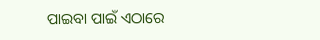ପାଇବା ପାଇଁ ଏଠାରେ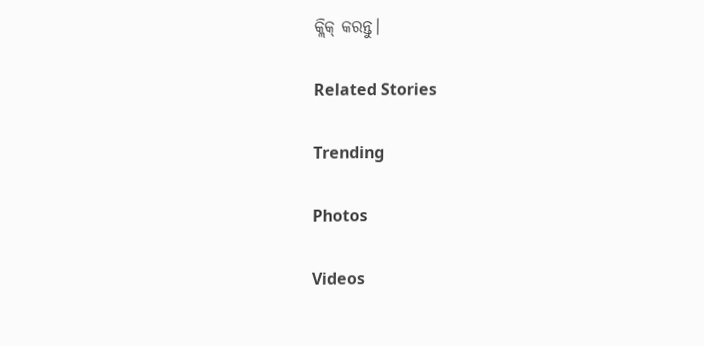କ୍ଲିକ୍ କରନ୍ତୁ।

Related Stories

Trending

Photos

Videos